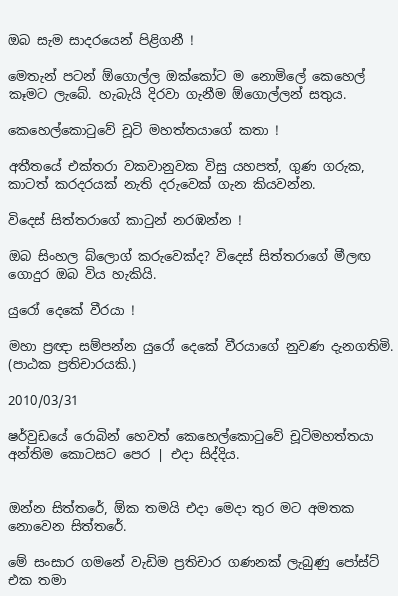ඔබ සැම සාදරයෙන් පිළිගනී !

මෙතැන් පටන් ඕගොල්ල ඔක්කෝට ම නොමිලේ කෙහෙල් කෑමට ලැබේ. හැබැයි දිරවා ගැනීම ඕගොල්ලන් සතුය.

කෙහෙල්කොටුවේ චූටි මහත්තයාගේ කතා !

අතීතයේ එක්තරා වකවානුවක විසු යහපත්, ගුණ ගරුක, කාටත් කරදරයක් නැති දරුවෙක් ගැන කියවන්න.

විදෙස් සිත්තරාගේ කාටුන් නරඹන්න !

ඔබ සිංහල බ්ලොග් කරුවෙක්ද? විදෙස් සිත්තරාගේ මීලඟ ගොදුර ඔබ විය හැකියි.

යුරෝ දෙකේ වීරයා !

මහා ප්‍රඥා සම්පන්න යුරෝ දෙකේ වීරයාගේ නුවණ දැනගතිමි. (පාඨක ප්‍රතිචාරයකි.)

2010/03/31

ෂර්වුඩයේ රොබින් හෙවත් කෙහෙල්කොටුවේ චූටිමහත්තයා අන්තිම කොටසට පෙර | එදා සිද්දිය.


ඔන්න සිත්තරේ, ඕක තමයි එදා මෙදා තුර මට අමතක නොවෙන සිත්තරේ.

මේ සංසාර ගමනේ වැඩිම ප්‍රතිචාර ගණනක් ලැබුණු පෝස්ට් එක තමා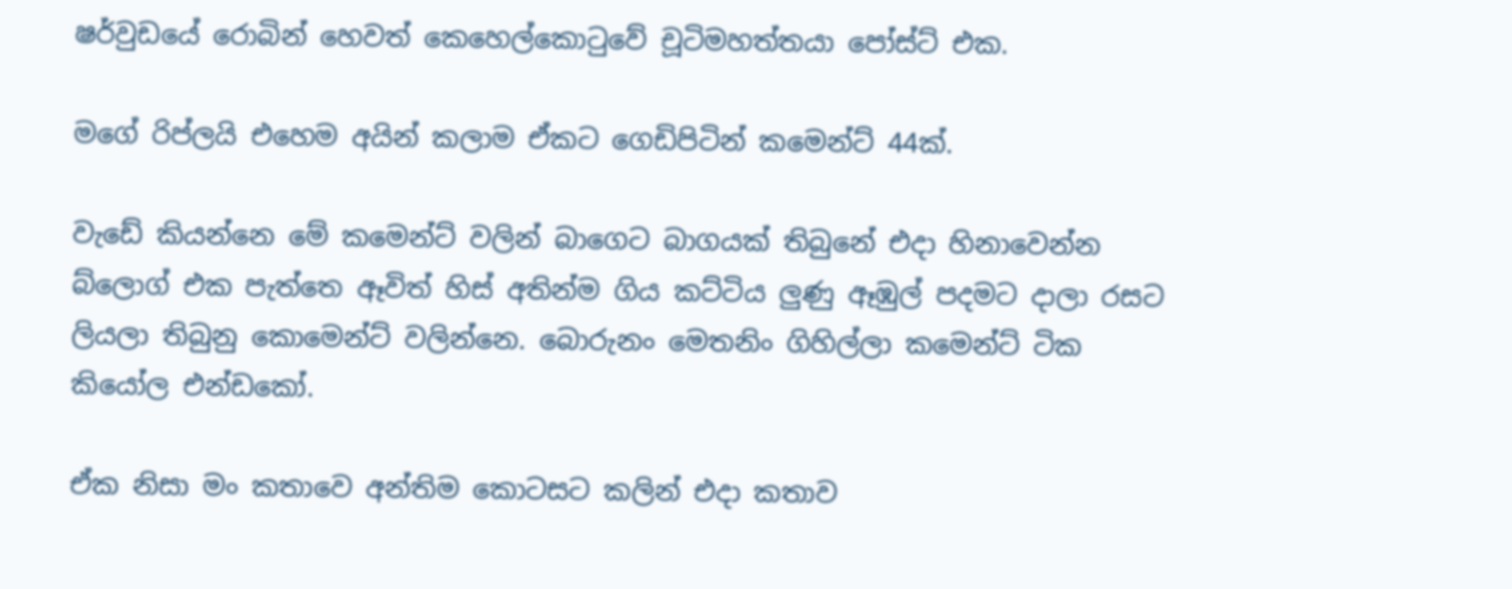ෂර්වුඩයේ රොබින් හෙවත් කෙහෙල්කොටුවේ චූටිමහත්තයා පෝස්ට් එක.

මගේ රිප්ලයි එහෙම අයින් කලාම ඒකට ගෙඩිපිටින් කමෙන්ට් 44ක්.

වැඩේ කියන්නෙ මේ කමෙන්ට් වලින් බාගෙට බාගයක් තිබුනේ එදා හිනාවෙන්න බ්ලොග් එක පැත්තෙ ඈවිත් හිස් අතින්ම ගිය කට්ටිය ලුණු ඈඹුල් පදමට දාලා රසට ලියලා තිබුනු කොමෙන්ට් වලින්නෙ. බොරුනං මෙතනිං ගිහිල්ලා කමෙන්ට් ටික කියෝල එන්ඩකෝ.

ඒක නිසා මං කතාවෙ අන්තිම කොටසට කලින් එදා කතාව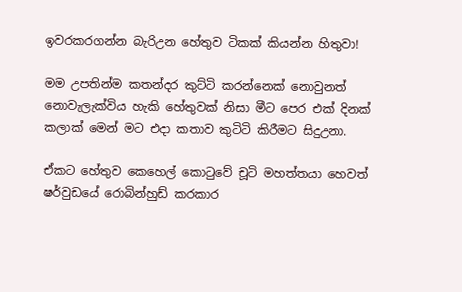ඉවරකරගන්න බැරිඋන හේතුව ටිකක් කියන්න හිතුවා!

මම උපතින්ම කතන්දර කුට්ටි කරන්නෙක් නොවුනත් නොවැලැක්විය හැකි හේතුවක් නිසා මීට පෙර එක් දිනක් කලාක් මෙන් මට එදා කතාව කුටිටි කිරීමට සිදුඋනා.

ඒකට හේතුව කෙහෙල් කොටුවේ චූටි මහත්තයා හෙවත් ෂර්වුඩයේ රොබින්හුඩ් කරකාර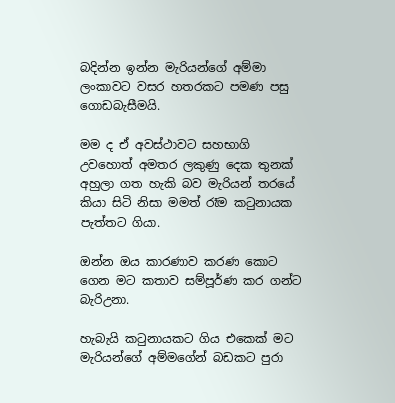බදින්න ඉන්න මැරියන්ගේ අම්මා ලංකාවට වසර හතරකට පමණ පසු ගොඩබැසීමයි.

මම ද ඒ අවස්ථාවට සහභාගි උවහොත් අමතර ලකුණු දෙක තුනක් අහුලා ගත හැකි බව මැරියන් තරයේ කියා සිටි නිසා මමත් රෑම කටුනායක පැත්තට ගියා.

ඔන්න ඔය කාරණාව කරණ කොට ගෙන මට කතාව සම්පූර්ණ කර ගන්ට බැරිඋනා.

හැබැයි කටුනායකට ගිය එකෙක් මට මැරියන්ගේ අම්මගේන් බඩකට පුරා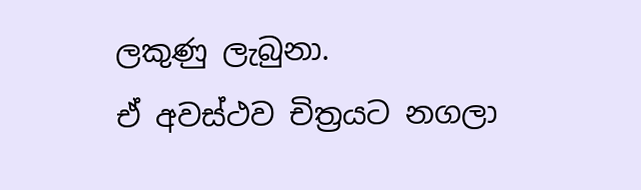ලකුණු ලැබුනා.
ඒ අවස්ථව චිත්‍රයට නගලා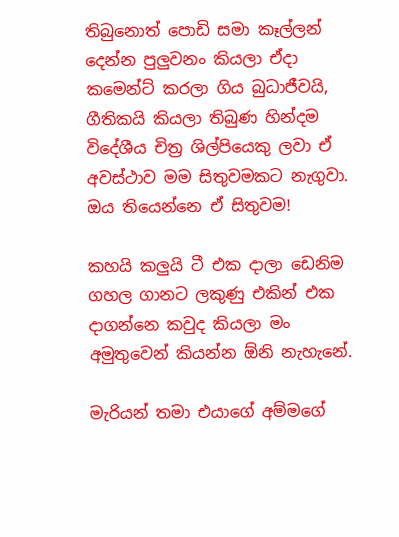තිබුනොත් පොඩි සමා කෑල්ලන් දෙන්න පුලුවනං කියලා ඒදා කමෙන්ට් කරලා ගිය බුධාජීවයි, ගීතිකයි කියලා තිබුණ හින්දම විදේශීය චිත්‍ර ශිල්පියෙකු ලවා ඒ අවස්ථාව මම සිතුවමකට නැගුවා. ඔය තියෙන්නෙ ඒ සිතුවම!

කහයි කලුයි ටී එක දාලා ඩෙනිම ගහල ගානට ලකුණු එකින් එක දාගන්නෙ කවුද කියලා මං අමුතුවෙන් කියන්න ඕනි නැහැනේ.

මැරියන් තමා එයාගේ අම්මගේ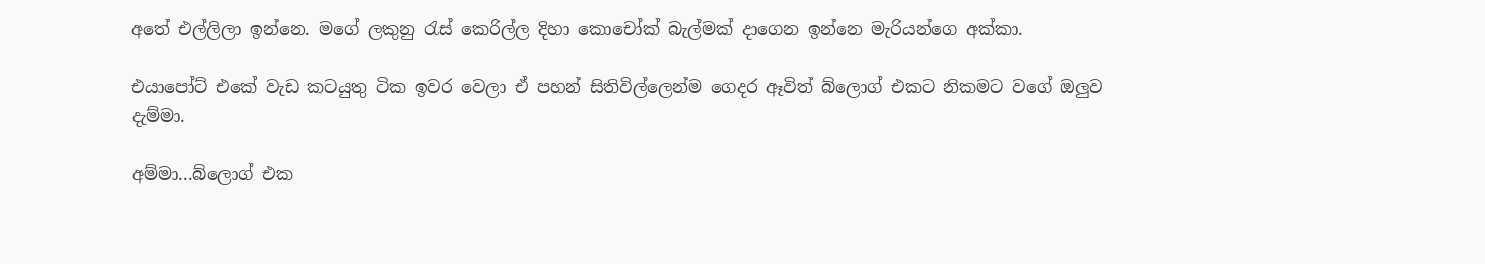අතේ එල්ලිලා ඉන්නෙ. මගේ ලකුනු රැස් කෙරිල්ල දිහා කොචෝක් බැල්මක් දාගෙන ඉන්නෙ මැරියන්ගෙ අක්කා.

එයාපෝට් එකේ වැඩ කටයුතු ටික ඉවර වෙලා ඒ පහන් සිතිවිල්ලෙන්ම ගෙදර ඈවිත් බ්ලොග් එකට නිකමට වගේ ඔලුව දැම්මා.

අම්මා...බ්ලොග් එක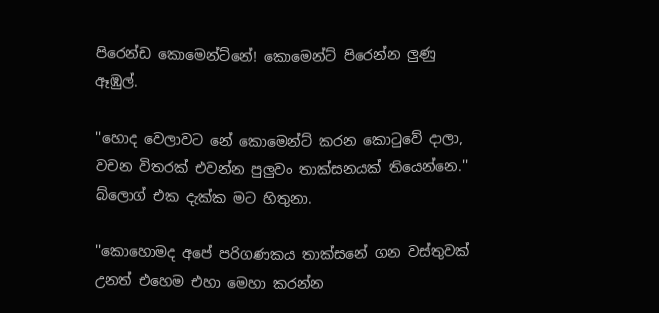පිරෙන්ඩ කොමෙන්ට්නේ! කොමෙන්ට් පිරෙන්න ලුණු ඈඹුල්.

''හොද වෙලාවට නේ කොමෙන්ට් කරන කොටුවේ දාලා, වචන විතරක් එවන්න පුලුවං තාක්සනයක් තියෙන්නෙ.'' බ්ලොග් එක දැක්ක මට හිතුනා.

''කොහොමද අපේ පරිගණකය තාක්සනේ ගන වස්තුවක් උනත් එහෙම එහා මෙහා කරන්න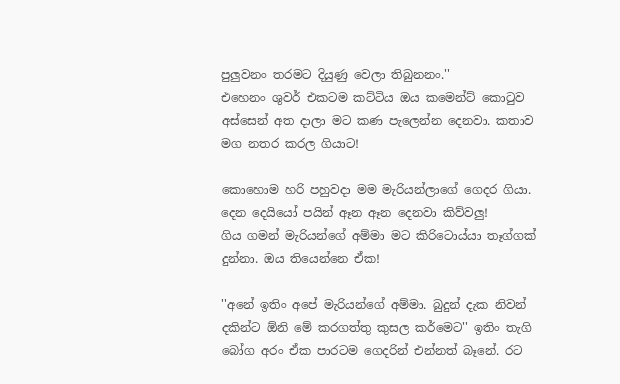පුලුවනං තරමට දියුණු වෙලා තිබුනනං.''
එහෙනං ශුවර් එකටම කට්ටිය ඔය කමෙන්ට් කොටුව අස්සෙන් අත දාලා මට කණ පැලෙන්න දෙනවා. කතාව මග නතර කරල ගියාට!

කොහොම හරි පහුවදා මම මැරියන්ලාගේ ගෙදර ගියා. දෙන දෙයියෝ පයින් ඈන ඈන දෙනවා කිව්වලු!
ගිය ගමන් මැරියන්ගේ අම්මා මට කිරිටොය්යා තෑග්ගක් දුන්නා. ඔය තියෙන්නෙ ඒක!

''අනේ ඉතිං අපේ මැරියන්ගේ අම්මා. බුදුන් දැක නිවන් දකින්ට ඕනි මේ කරගත්තු කුසල කර්මෙට'' ඉතිං තැගි බෝග අරං ඒක පාරටම ගෙදරින් එන්නත් බෑනේ. රට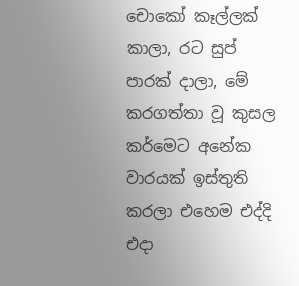චොකෝ කෑල්ලක් කාලා, රට සුප් පාරක් දාලා, මේ කරගත්තා වූ කුසල කර්මෙට අනේක වාරයක් ඉස්තුති කරලා එහෙම එද්දි එදා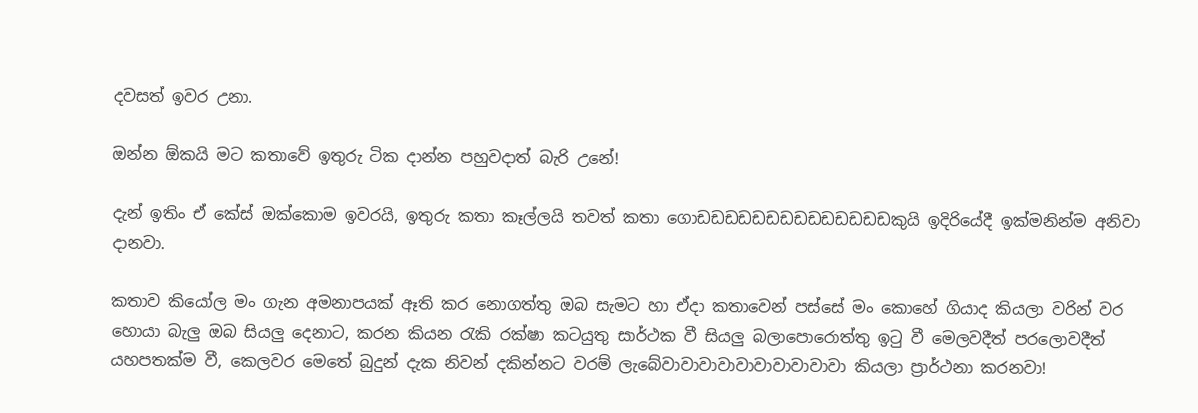දවසත් ඉවර උනා.

ඔන්න ඕකයි මට කතාවේ ඉතුරු ටික දාන්න පහුවදාත් බැරි උනේ!

දැන් ඉතිං ඒ කේස් ඔක්කොම ඉවරයි, ඉතුරු කතා කෑල්ලයි තවත් කතා ගොඩඩඩඩඩඩඩඩඩඩඩඩඩඩකුයි ඉදිරියේදී ඉක්මනින්ම අනිවා දානවා.

කතාව කියෝල මං ගැන අමනාපයක් ඈති කර නොගත්තු ඔබ සැමට හා ඒදා කතාවෙන් පස්සේ මං කොහේ ගියාද කියලා වරින් වර හොයා බැලු ඔබ සියලු දෙනාට, කරන කියන රැකි රක්ෂා කටයුතු සාර්ථක වී සියලු බලාපොරොත්තු ඉටු වී මෙලවදීත් පරලොවදීත් යහපතක්ම වී, කෙලවර මෙතේ බුදුන් දැක නිවන් දකින්නට වරම් ලැබේවාවාවාවාවාවාවාවාවාවා කියලා ප්‍රාර්ථනා කරනවා!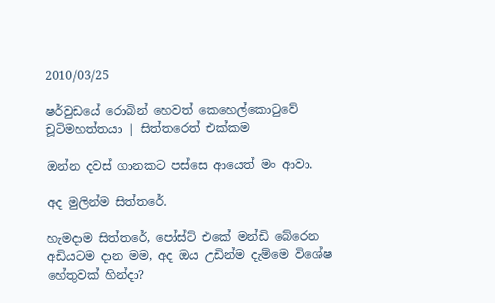2010/03/25

ෂර්වුඩයේ රොබින් හෙවත් කෙහෙල්කොටුවේ චූටිමහත්තයා | සිත්තරෙත් එක්කම

ඔන්න දවස් ගානකට පස්සෙ ආයෙත් මං ආවා.

අද මුලින්ම සිත්තරේ.

හැමදාම සිත්තරේ, පෝස්ට් එකේ මන්ඩි බේරෙන අඩියටම දාන මම, අද ඔය උඩින්ම දැම්මෙ විශේෂ හේතුවක් හින්දා?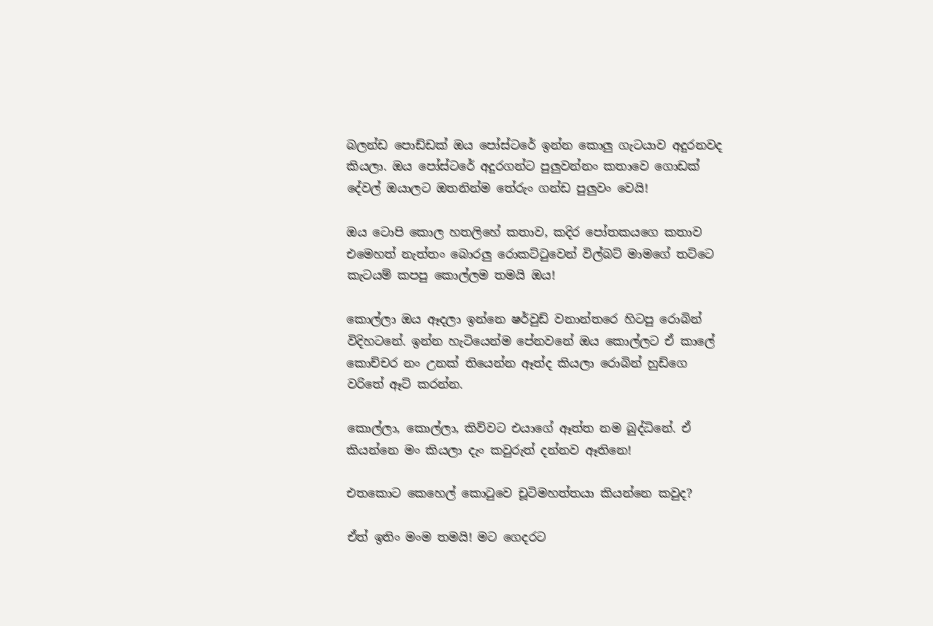බලන්ඩ පොඩ්ඩක් ඔය පෝස්ටරේ ඉන්න කොලු ගැටයාව අදුරනවද කියලා. ඔය පෝස්ටරේ අදුරගන්ට පුලුවන්නං කතාවෙ ගොඩක් දේවල් ඔයාලට ඔතනින්ම තේරුං ගන්ඩ පුලුවං වෙයි!

ඔය ටොපි කොල හතලිහේ කතාව, කදිර පෝතකයගෙ කතාව එමෙහත් නැත්තං බොරලු රොකට්ටුවෙන් විල්බට් මාමගේ තට්ටෙ කැටයම් කපපු කොල්ලම තමයි ඔය!

කොල්ලා ඔය ඈදලා ඉන්නෙ ෂර්වුඩ් වනාන්තරෙ හිටපු රොබින් විදිහටනේ. ඉන්න හැටියෙන්ම පේනවනේ ඔය කොල්ලට ඒ කාලේ කොච්චර නං උනක් තියෙන්න ඈත්ද කියලා රොබින් හුඩ්ගෙ වරිතේ ඈට් කරන්න.

කොල්ලා, කොල්ලා, කිව්වට එයාගේ ඈත්ත නම බුද්ධිනේ. ඒ කියන්නෙ මං කියලා දැං කවුරුත් දන්නව ඈතිනෙ!

එතකොට කෙහෙල් කොටුවෙ චූටිමහත්තයා කියන්නෙ කවුද?

ඒත් ඉතිං මංම තමයි! මට ගෙදරට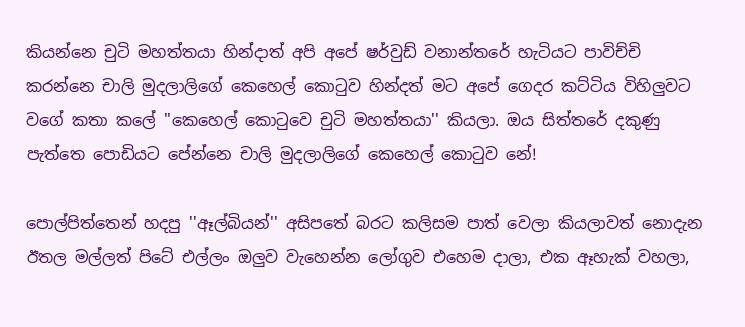කියන්නෙ චුටි මහත්තයා හින්දාත් අපි අපේ ෂර්වුඩ් වනාන්තරේ හැටියට පාවිච්චි කරන්නෙ චාලි මුදලාලිගේ කෙහෙල් කොටුව හින්දත් මට අපේ ගෙදර කට්ටිය විහිලුවට වගේ කතා කලේ ''කෙහෙල් කොටුවෙ චුටි මහත්තයා'' කියලා. ඔය සිත්තරේ දකුණු පැත්තෙ පොඩියට පේන්නෙ චාලි මුදලාලිගේ කෙහෙල් කොටුව නේ!

පොල්පිත්තෙන් හදපු ''ඈල්බියන්'' අසිපතේ බරට කලිසම පාත් වෙලා කියලාවත් නොදැන ඊතල මල්ලත් පිටේ එල්ලං ඔලුව වැහෙන්න ලෝගුව එහෙම දාලා, එක ඈහැක් වහලා,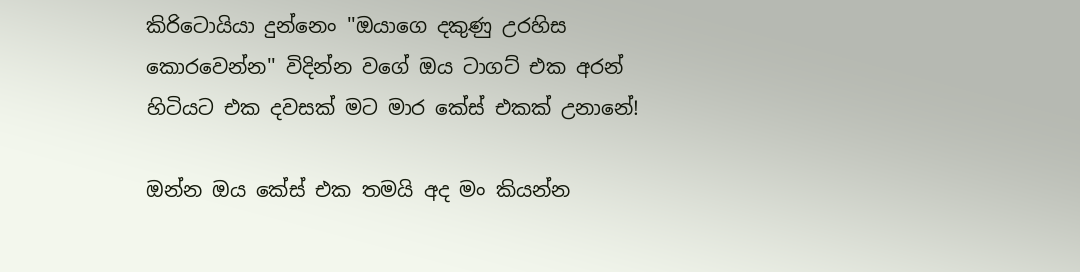කිරිටොයියා දුන්නෙං ''ඔයාගෙ දකුණු උරහිස කොරවෙන්න'' විදින්න වගේ ඔය ටාගට් එක අරන් හිටියට එක දවසක් මට මාර කේස් එකක් උනානේ!

ඔන්න ඔය කේස් එක තමයි අද මං කියන්න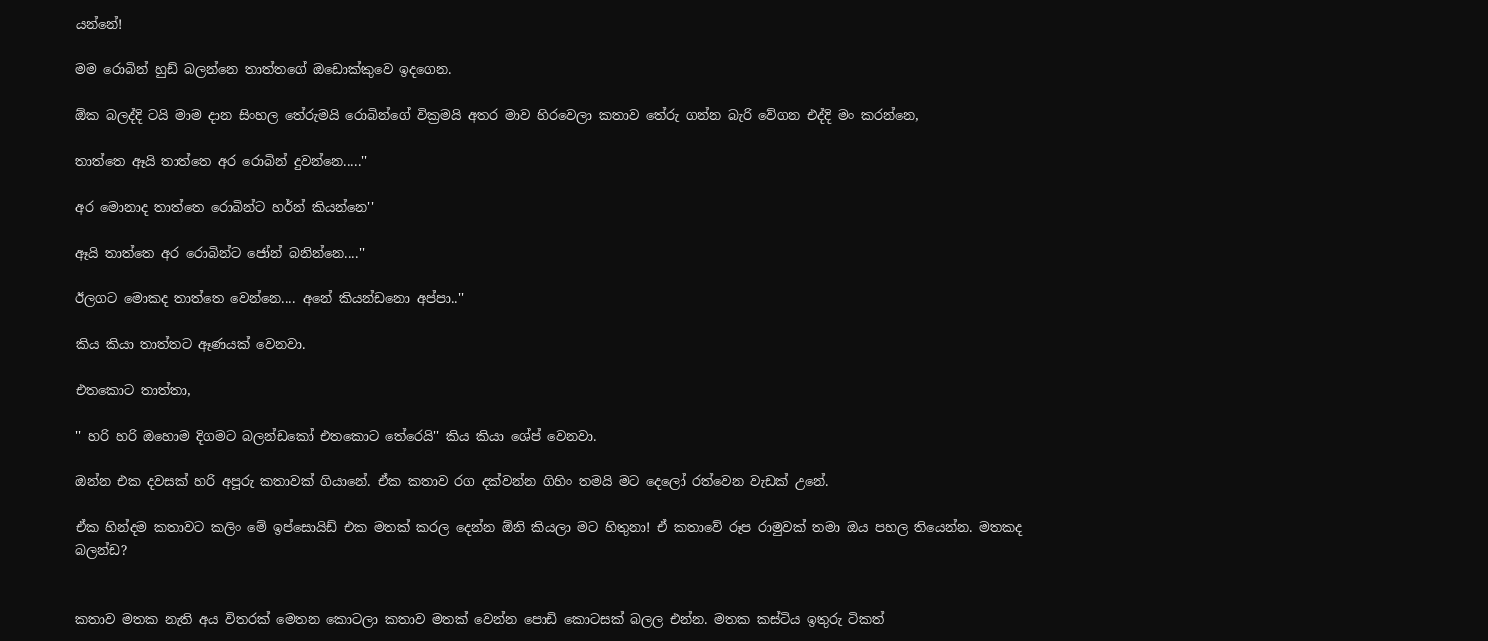යන්නේ!

මම රොබින් හුඩ් බලන්නෙ තාත්තගේ ඔඩොක්කුවෙ ඉදගෙන.

ඕක බලද්දි ටයි මාම දාන සිංහල තේරුමයි රොබින්ගේ වික්‍රමයි අතර මාව හිරවෙලා කතාව තේරු ගන්න බැරි වේගන එද්දි මං කරන්නෙ,

තාත්තෙ ඈයි තාත්තෙ අර රොබින් දුවන්නෙ.....''

අර මොනාද තාත්තෙ රොබින්ට හර්න් කියන්නෙ''

ඈයි තාත්තෙ අර රොබින්ට ජෝන් බනින්නෙ....''

ඊලගට මොකද තාත්තෙ වෙන්නෙ.... අනේ කියන්ඩනො අප්පා..''

කිය කියා තාත්තට ඈණයක් වෙනවා.

එතකොට තාත්තා,

'' හරි හරි ඔහොම දිගමට බලන්ඩකෝ එතකොට තේරෙයි'' කිය කියා ශේප් වෙනවා.

ඔන්න එක දවසක් හරි අපූරු කතාවක් ගියානේ. ඒක කතාව රග දක්වන්න ගිහිං තමයි මට දෙලෝ රත්වෙන වැඩක් උනේ.

ඒක හින්දම කතාවට කලිං මේ ඉප්සොයිඩ් එක මතක් කරල දෙන්න ඕනි කියලා මට හිතුනා! ඒ කතාවේ රූප රාමුවක් තමා ඔය පහල තියෙන්න. මතකද බලන්ඩ?


කතාව මතක නැති අය විතරක් මෙතන කොටලා කතාව මතක් වෙන්න පොඩි කොටසක් බලල එන්න. මතක කස්ටිය ඉතුරු ටිකත්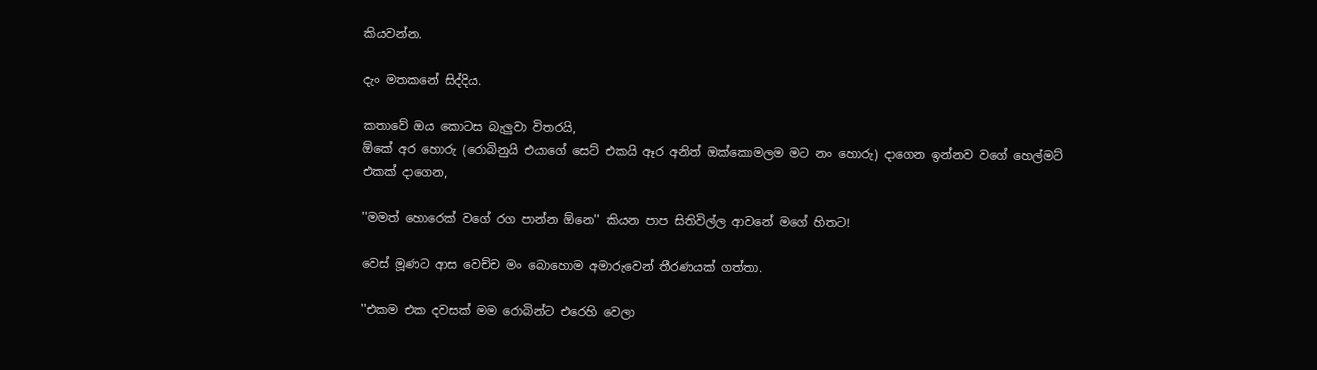කියවන්න.

දැං මතකනේ සිද්දිය.

කතාවේ ඔය කොටස බැලුවා විතරයි,
ඕකේ අර හොරු (රොබිනුයි එයාගේ සෙට් එකයි ඈර අනිත් ඔක්කොමලම මට නං හොරු) දාගෙන ඉන්නව වගේ හෙල්මට් එකක් දාගෙන,

''මමත් හොරෙක් වගේ රග පාන්න ඕනෙ'' කියන පාප සිතිවිල්ල ආවනේ මගේ හිතට!

වෙස් මූණට ආස වෙච්ච මං බොහොම අමාරුවෙන් තීරණයක් ගත්තා.

''එකම එක දවසක් මම රොබින්ට එරෙහි වෙලා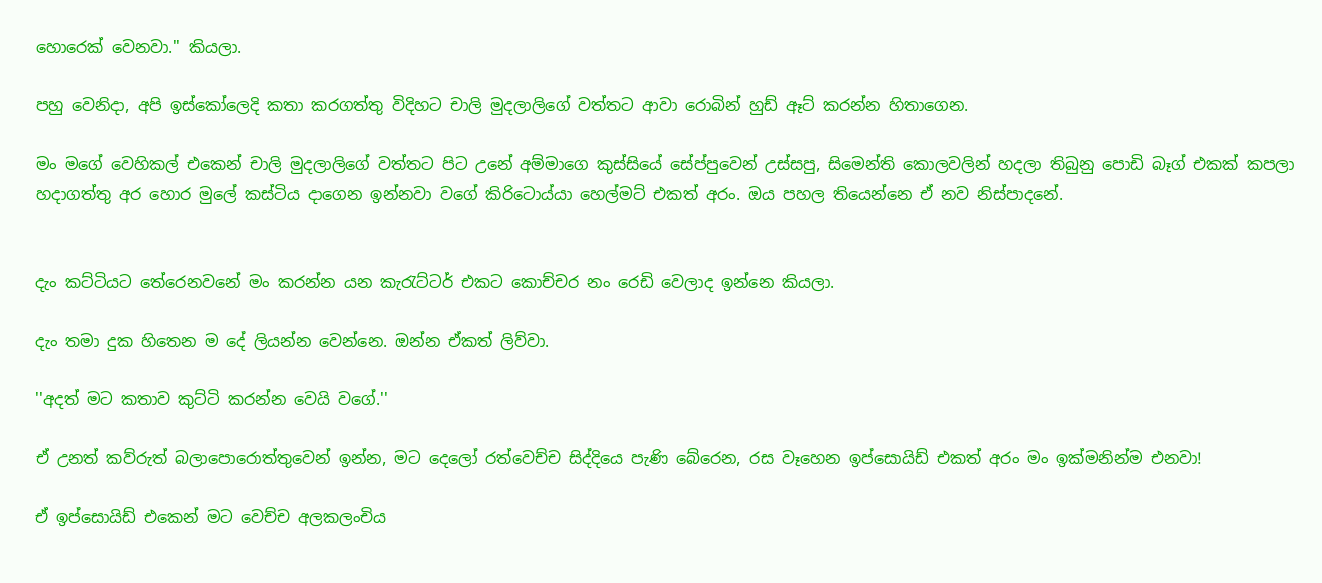හොරෙක් වෙනවා.'' කියලා.

පහු වෙනිදා, අපි ඉස්කෝලෙදි කතා කරගත්තු විදිහට චාලි මුදලාලිගේ වත්තට ආවා රොබින් හුඩ් ඈට් කරන්න හිතාගෙන.

මං මගේ වෙහිකල් එකෙන් චාලි මුදලාලිගේ වත්තට පිට උනේ අම්මාගෙ කුස්සියේ සේප්පුවෙන් උස්සපු, සිමෙන්ති කොලවලින් හදලා තිබුනු පොඩි බෑග් එකක් කපලා හදාගත්තු අර හොර මුලේ කස්ටිය දාගෙන ඉන්නවා වගේ කිරිටොය්යා හෙල්මට් එකත් අරං. ඔය පහල තියෙන්නෙ ඒ නව නිස්පාදනේ.


දැං කට්ටියට තේරෙනවනේ මං කරන්න යන කැරැට්ටර් එකට කොච්චර නං රෙඩි වෙලාද ඉන්නෙ කියලා.

දැං තමා දුක හිතෙන ම දේ ලියන්න වෙන්නෙ. ඔන්න ඒකත් ලිව්වා.

''අදත් මට කතාව කුට්ටි කරන්න වෙයි වගේ.''

ඒ උනත් කව්රුත් බලාපොරොත්තුවෙන් ඉන්න, මට දෙලෝ රත්වෙච්ච සිද්දියෙ පැණි බේරෙන, රස වෑහෙන ඉප්සොයිඩ් එකත් අරං මං ඉක්මනින්ම එනවා!

ඒ ඉප්සොයිඩ් එකෙන් මට වෙච්ච අලකලංචිය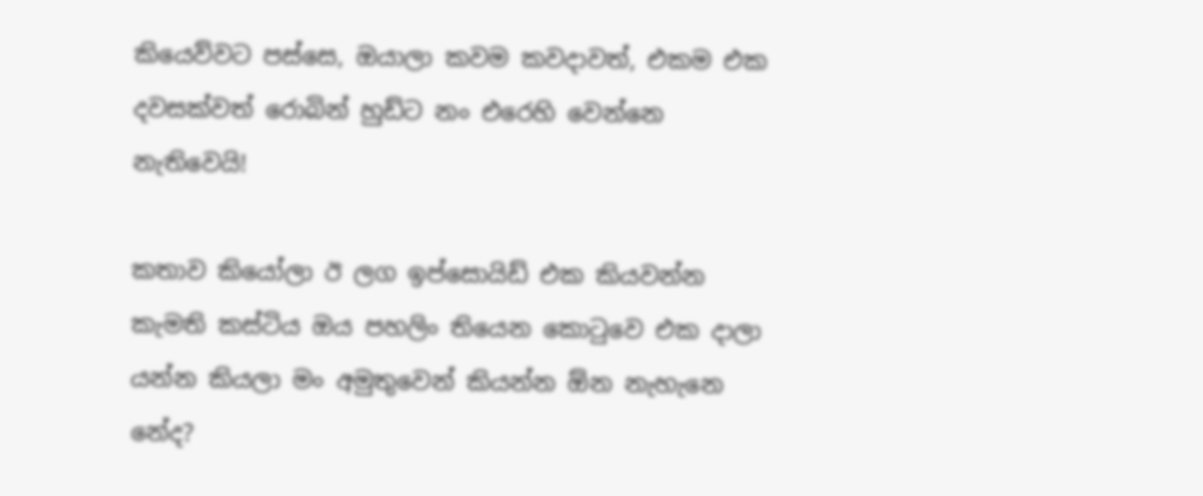කියෙව්වට පස්සෙ, ඔයාලා කවම කවදාවත්, එකම එක දවසක්වත් රොබින් හුඩ්ට නං එරෙහි වෙන්නෙ නැතිවෙයි!

කතාව කියෝලා ඊ ලග ඉප්සොයිඩ් එක කියවන්න කැමති කස්ටිය ඔය පහලිං තියෙන කොටුවෙ එක දාලා යන්න කියලා මං අමුතුවෙන් කියන්න ඕන නැහැනෙ නේද?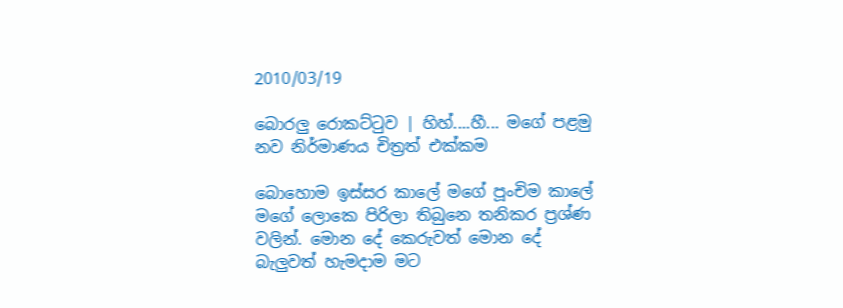2010/03/19

බොරලු රොකට්ටුව | හිහ්....හී... මගේ පළමු නව නිර්මාණය චිත්‍රත් එක්කම

බොහොම ඉස්සර කාලේ මගේ පූංචිම කාලේ මගේ ලොකෙ පිරිලා තිබුනෙ තනිකර ප්‍රශ්ණ වලින්. මොන දේ කෙරුවත් මොන දේ බැලුවත් හැමදාම මට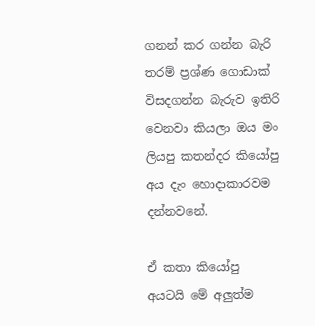ගනන් කර ගන්න බැරි තරම් ප්‍රශ්ණ ගොඩාක් විසදගන්න බැරුව ඉතිරි වෙනවා කියලා ඔය මං ලියපු කතන්දර කියෝපු අය දැං හොදාකාරවම දන්නවනේ.

ඒ කතා කියෝපු අයටයි මේ අලුත්ම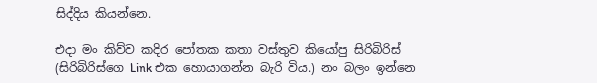සිද්දිය කියන්නෙ.

එදා මං කිව්ව කදිර පෝතක කතා වස්තුව කියෝපු සිරිබිරිස් (සිරිබිරිස්ගෙ Link එක හොයාගන්න බැරි විය.) නං බලං ඉන්නෙ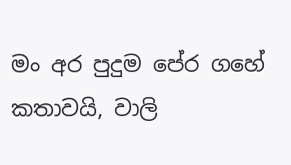මං අර පුදුම පේර ගහේ කතාවයි, වාලි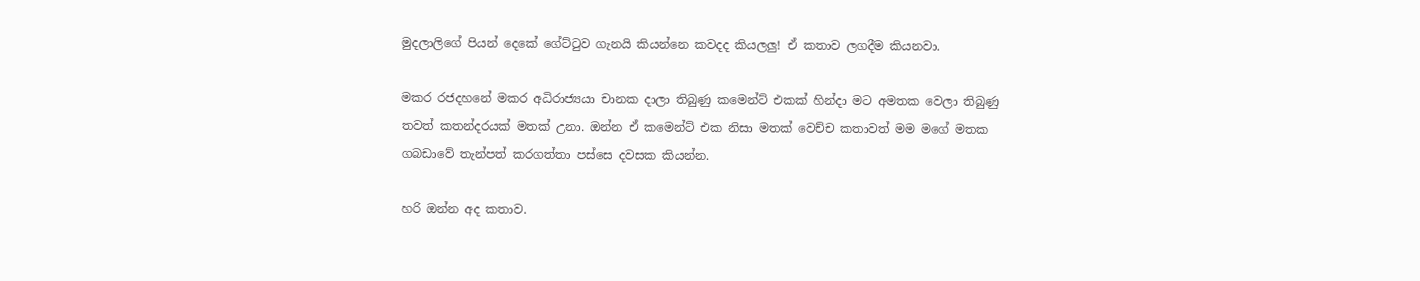මුදලාලිගේ පියන් දෙකේ ගේට්ටුව ගැනයි කියන්නෙ කවදද කියලලු! ඒ කතාව ලගදීම කියනවා.

මකර රජදහනේ මකර අධිරාජ්‍යයා චානක දාලා තිබුණු කමෙන්ට් එකක් හින්දා මට අමතක වෙලා තිබුණු තවත් කතන්දරයක් මතක් උනා. ඔන්න ඒ කමෙන්ට් එක නිසා මතක් වෙච්ච කතාවත් මම මගේ මතක ගබඩාවේ තැන්පත් කරගත්තා පස්සෙ දවසක කියන්න.

හරි ඔන්න අද කතාව.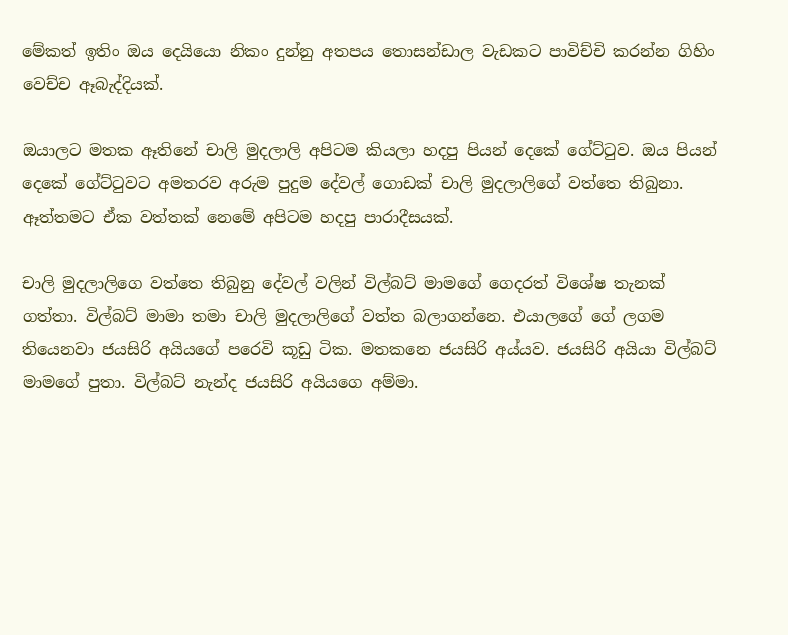මේකත් ඉතිං ඔය දෙයියො නිකං දුන්නු අතපය තොසන්ඩාල වැඩකට පාවිච්චි කරන්න ගිහිං වෙච්ච ඈබැද්දියක්.

ඔයාලට මතක ඈතිනේ චාලි මුදලාලි අපිටම කියලා හදපු පියන් දෙකේ ගේට්ටුව. ඔය පියන් දෙකේ ගේට්ටුවට අමතරව අරුම පුදුම දේවල් ගොඩක් චාලි මුදලාලිගේ වත්තෙ තිබුනා. ඈත්තමට ඒක වත්තක් නෙමේ අපිටම හදපු පාරාදීසයක්.

චාලි මුදලාලිගෙ වත්තෙ තිබුනු දේවල් වලින් විල්බට් මාමගේ ගෙදරත් විශේෂ තැනක් ගත්තා. විල්බට් මාමා තමා චාලි මුදලාලිගේ වත්ත බලාගන්නෙ. එයාලගේ ගේ ලගම තියෙනවා ජයසිරි අයියගේ පරෙවි කූඩු ටික. මතකනෙ ජයසිරි අය්යව. ජයසිරි අයියා විල්බට් මාමගේ පුතා. විල්බට් නැන්ද ජයසිරි අයියගෙ අම්මා.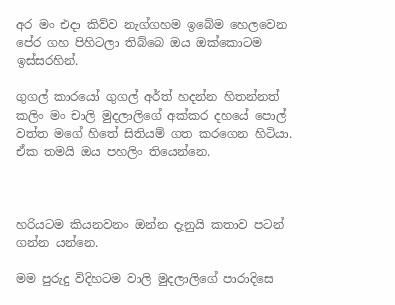අර මං එදා කිව්ව නැග්ගහම ඉබේම හෙලවෙන පේර ගහ පිහිටලා තිබ්බෙ ඔය ඔක්කොටම ඉස්සරහින්.

ගුගල් කාරයෝ ගුගල් අර්ත් හදන්න හිතන්නත් කලිං මං චාලි මුදලාලිගේ අක්කර දහයේ පොල් වත්ත මගේ හිතේ සිතියම් ගත කරගෙන හිටියා. ඒක තමයි ඔය පහලිං තියෙන්නෙ.



හරියටම කියනවනං ඔන්න දැනුයි කතාව පටන් ගන්න යන්නෙ.

මම පුරුදු විදිහටම වාලි මුදලාලිගේ පාරාදිසෙ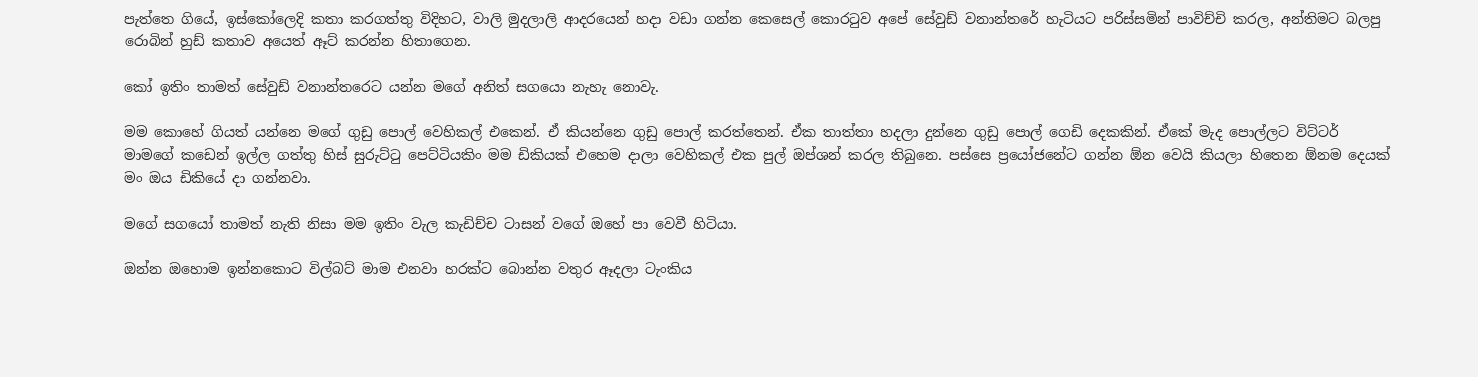පැත්තෙ ගියේ, ඉස්කෝලෙදි කතා කරගත්තු විදිහට, වාලි මුදලාලි ආදරයෙන් හදා වඩා ගන්න කෙසෙල් කොරටුව අපේ සේවුඩ් වනාන්තරේ හැටියට පරිස්සමින් පාවිච්චි කරල, අන්තිමට බලපු රොබින් හුඩ් කතාව අයෙත් ඈට් කරන්න හිතාගෙන.

කෝ ඉතිං තාමත් සේවුඩ් වනාන්තරෙට යන්න මගේ අනිත් සගයො නැහැ නොවැ.

මම කොහේ ගියත් යන්නෙ මගේ ගුඩු පොල් වෙහිකල් එකෙන්. ඒ කියන්නෙ ගුඩු පොල් කරත්තෙන්. ඒක තාත්තා හදලා දුන්නෙ ගුඩු පොල් ගෙඩි දෙකකින්. ඒකේ මැද පොල්ලට විට්ටර් මාමගේ කඩෙන් ඉල්ල ගත්තු හිස් සුරුට්ටු පෙට්ටියකිං මම ඩිකියක් එහෙම දාලා වෙහිකල් එක පුල් ඔප්ශන් කරල තිබුනෙ. පස්සෙ ප්‍රයෝජනේට ගන්න ඕන වෙයි කියලා හිතෙන ඕනම දෙයක් මං ඔය ඩිකියේ දා ගන්නවා.

මගේ සගයෝ තාමත් නැති නිසා මම ඉතිං වැල කැඩිච්ච ටාසන් වගේ ඔහේ පා වෙවී හිටියා.

ඔන්න ඔහොම ඉන්නකොට විල්බට් මාම එනවා හරක්ට බොන්න වතුර ඈදලා ටැංකිය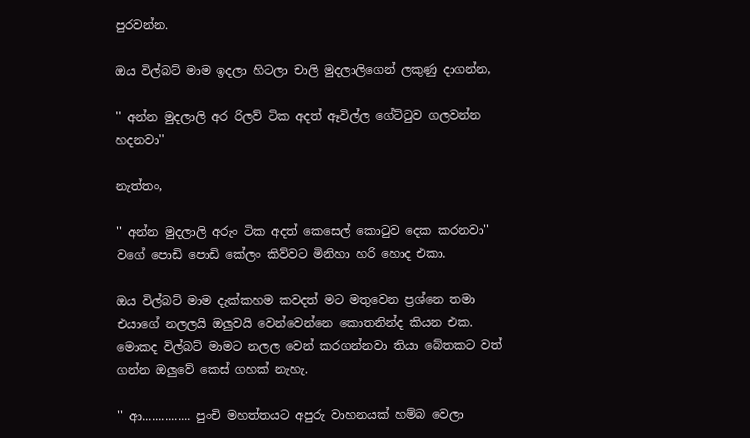පුරවන්න.

ඔය විල්බට් මාම ඉදලා හිටලා චාලි මුදලාලිගෙන් ලකුණු දාගන්න,

'' අන්න මුදලාලි අර රිලව් ටික අදත් ඈවිල්ල ගේට්ටුව ගලවන්න හදනවා''

නැත්තං,

'' අන්න මුදලාලි අරුං ටික අදත් කෙසෙල් කොටුව දෙක කරනවා'' වගේ පොඩි පොඩි කේලං කිව්වට මිනිහා හරි හොද එකා.

ඔය විල්බට් මාම දැක්කහම කවදත් මට මතුවෙන ප්‍රශ්නෙ තමා එයාගේ නලලයි ඔලුවයි වෙන්වෙන්නෙ කොතනින්ද කියන එක. මොකද විල්බට් මාමට නලල වෙන් කරගන්නවා තියා බේතකට වත් ගන්න ඔලුවේ කෙස් ගහක් නැහැ.

'' ආ............... පුංචි මහත්තයට අපුරු වාහනයක් හම්බ වෙලා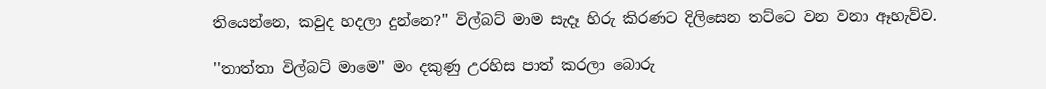තියෙන්නෙ, කවුද හදලා දුන්නෙ?'' විල්බට් මාම සැදෑ හිරු කිරණට දිලිසෙන තට්ටෙ වන වනා ඈහැව්ව.

''තාත්තා විල්බට් මාමෙ'' මං දකුණු උරහිස පාත් කරලා බොරු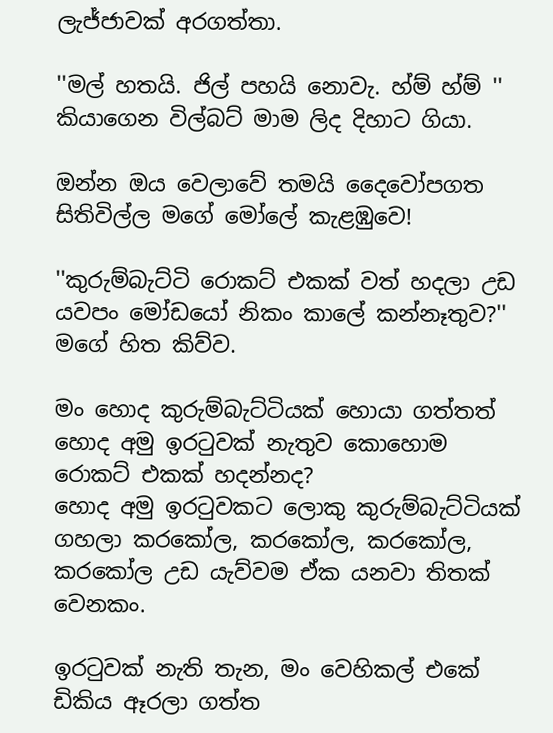ලැජ්ජාවක් අරගත්තා.

''මල් හතයි. ජිල් පහයි නොවැ. හ්ම් හ්ම් '' කියාගෙන විල්බට් මාම ලිද දිහාට ගියා.

ඔන්න ඔය වෙලාවේ තමයි දෛවෝපගත සිතිවිල්ල මගේ මෝලේ කැළඹුවෙ!

''කුරුම්බැට්ටි රොකට් එකක් වත් හදලා උඩ යවපං මෝඩයෝ නිකං කාලේ කන්නෑතුව?'' මගේ හිත කිව්ව.

මං හොද කුරුම්බැට්ටියක් හොයා ගත්තත් හොද අමු ඉරටුවක් නැතුව කොහොම රොකට් එකක් හදන්නද?
හොද අමු ඉරටුවකට ලොකු කුරුම්බැට්ටියක් ගහලා කරකෝල, කරකෝල, කරකෝල, කරකෝල උඩ යැව්වම ඒක යනවා තිතක් වෙනකං.

ඉරටුවක් නැති තැන, මං වෙහිකල් එකේ ඩිකිය ඈරලා ගත්ත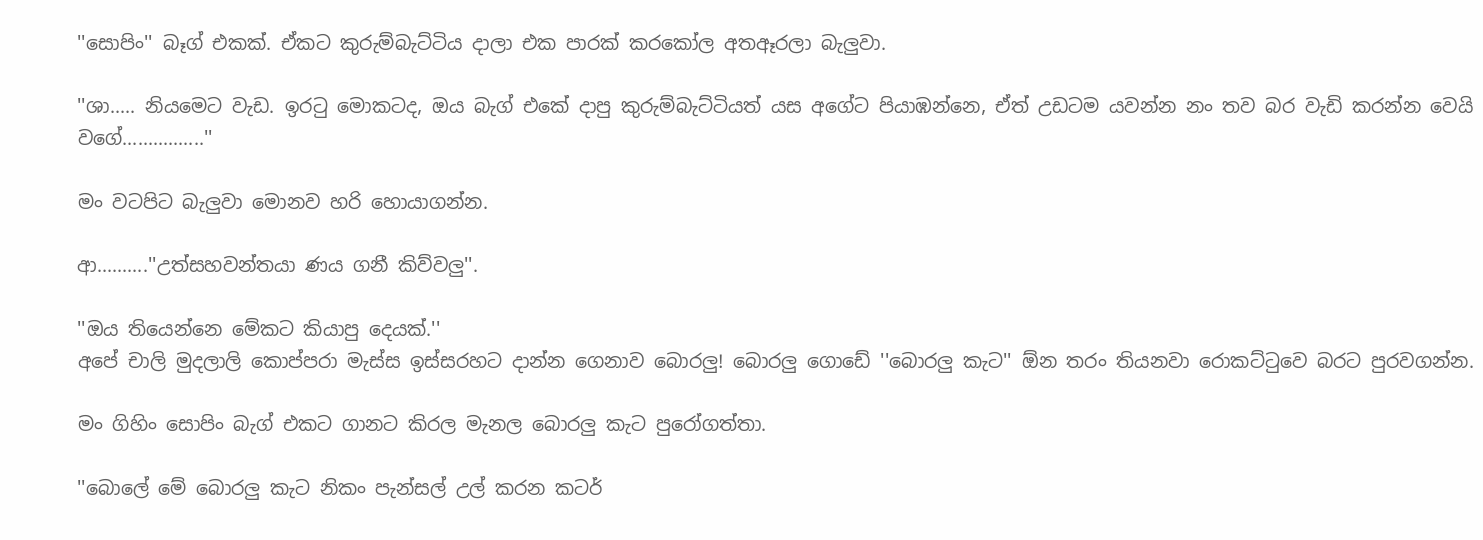''සොපිං'' බෑග් එකක්. ඒකට කුරුම්බැට්ටිය දාලා එක පාරක් කරකෝල අතඈරලා බැලුවා.

''ශා..... නියමෙට වැඩ. ඉරටු මොකටද, ඔය බැග් එකේ දාපු කුරුම්බැට්ටියත් යස අගේට පියාඹන්නෙ, ඒත් උඩටම යවන්න නං තව බර වැඩි කරන්න වෙයි වගේ................''

මං වටපිට බැලුවා මොනව හරි හොයාගන්න.

ආ..........''උත්සහවන්තයා ණය ගනී කිව්වලු''.

''ඔය තියෙන්නෙ මේකට කියාපු දෙයක්.''
අපේ චාලි මුදලාලි කොප්පරා මැස්ස ඉස්සරහට දාන්න ගෙනාව බොරලු! බොරලු ගොඩේ ''බොරලු කැට'' ඕන තරං තියනවා රොකට්ටුවෙ බරට පුරවගන්න.

මං ගිහිං සොපිං බැග් එකට ගානට කිරල මැනල බොරලු කැට පුරෝගත්තා.

''බොලේ මේ බොරලු කැට නිකං පැන්සල් උල් කරන කටර්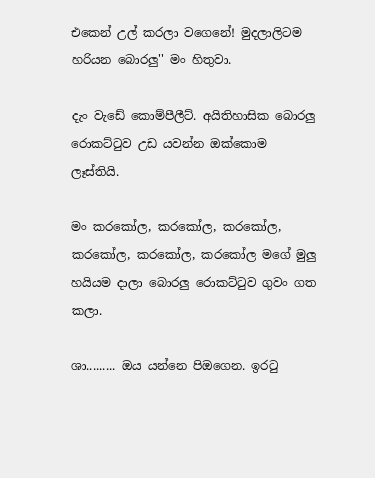එකෙන් උල් කරලා වගෙනේ! මුදලාලිටම හරියන බොරලු'' මං හිතුවා.

දැං වැඩේ කොම්පීලීට්. අයිතිහාසික බොරලු රොකට්ටුව උඩ යවන්න ඔක්කොම ලෑස්තියි.

මං කරකෝල, කරකෝල, කරකෝල, කරකෝල, කරකෝල, කරකෝල මගේ මුලු හයියම දාලා බොරලු රොකට්ටුව ගුවං ගත කලා.

ශා......... ඔය යන්නෙ පිඔගෙන. ඉරටු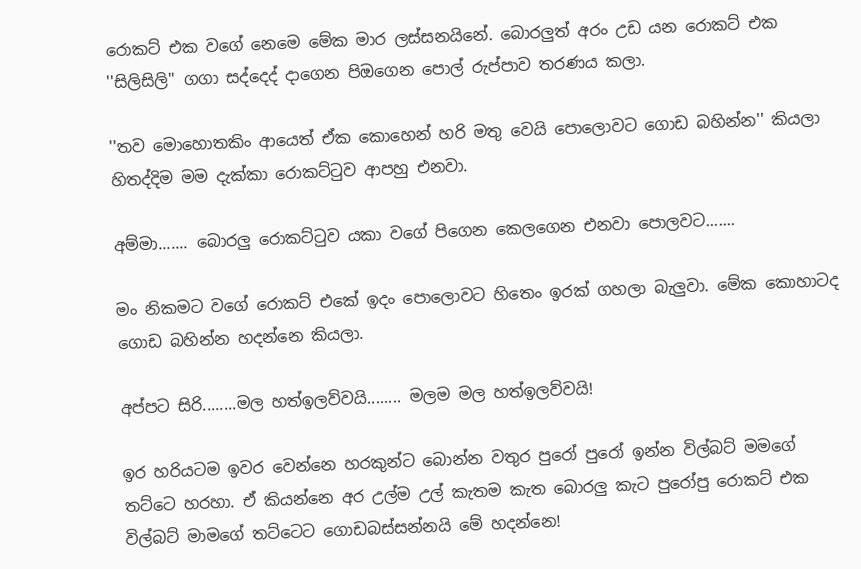රොකට් එක වගේ නෙමෙ මේක මාර ලස්සනයිනේ. බොරලුත් අරං උඩ යන රොකට් එක ''සිලිසිලි'' ගගා සද්දෙද් දාගෙන පිඔගෙන පොල් රුප්පාව තරණය කලා.

''තව මොහොතකිං ආයෙත් ඒක කොහෙන් හරි මතු වෙයි පොලොවට ගොඩ බහින්න'' කියලා හිතද්දිම මම දැක්කා රොකට්ටුව ආපහු එනවා.

අම්මා....... බොරලු රොකට්ටුව යකා වගේ පිගෙන කෙලගෙන එනවා පොලවට.......

මං නිකමට වගේ රොකට් එකේ ඉදං පොලොවට හිතෙං ඉරක් ගහලා බැලුවා. මේක කොහාටද ගොඩ බහින්න හදන්නෙ කියලා.

අප්පට සිරි........මල හත්ඉලව්වයි........ මලම මල හත්ඉලව්වයි!

ඉර හරියටම ඉවර වෙන්නෙ හරකුන්ට බොන්න වතුර පුරෝ පුරෝ ඉන්න විල්බට් මමගේ තට්ටෙ හරහා. ඒ කියන්නෙ අර උල්ම උල් කැතම කැත බොරලු කැට පුරෝපු රොකට් එක විල්බට් මාමගේ තට්ටෙට ගොඩබස්සන්නයි මේ හදන්නෙ!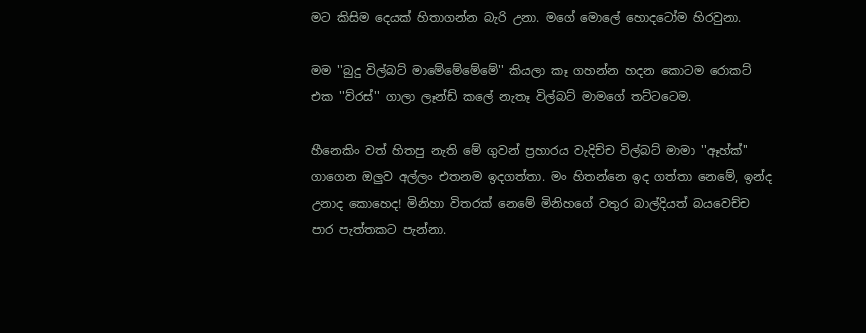මට කිසිම දෙයක් හිතාගන්න බැරි උනා. මගේ මොලේ හොදටෝම හිරවුනා.

මම ''බුදු විල්බට් මාමේමේමේමේ'' කියලා කෑ ගහන්න හදන කොටම රොකට් එක ''ව්රස්'' ගාලා ලෑන්ඩ් කලේ නැතෑ විල්බට් මාමගේ තට්ටටෙම.

හීනෙකිං වත් හිතපු නැති මේ ගුවන් ප්‍රහාරය වැදිච්ච විල්බට් මාමා ''ඈහ්ක්'' ගාගෙන ඔලුව අල්ලං එතනම ඉදගත්තා. මං හිතන්නෙ ඉද ගත්තා නෙමේ, ඉන්ද උනාද කොහෙද! මිනිහා විතරක් නෙමේ මිනිහගේ වතුර බාල්දියත් බයවෙච්ච පාර පැත්තකට පැන්නා.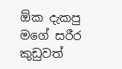ඕක දැකපු මගේ සරීර කුඩුවත්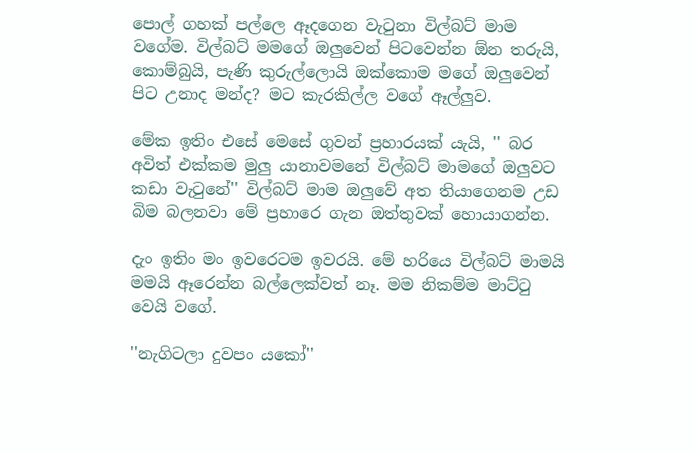පොල් ගහක් පල්ලෙ ඈදගෙන වැටුනා විල්බට් මාම වගේම. විල්බට් මමගේ ඔලුවෙන් පිටවෙන්න ඕන තරුයි, කොම්බුයි, පැණි කුරුල්ලොයි ඔක්කොම මගේ ඔලුවෙන් පිට උනාද මන්ද? මට කැරකිල්ල වගේ ඈල්ලුව.

මේක ඉතිං එසේ මෙසේ ගුවන් ප්‍රහාරයක් යැයි, '' බර අවිත් එක්කම මුලු යානාවමනේ විල්බට් මාමගේ ඔලුවට කඩා වැටුනේ'' විල්බට් මාම ඔලුවේ අත තියාගෙනම උඩ බිම බලනවා මේ ප්‍රහාරෙ ගැන ඔත්තුවක් හොයාගන්න.

දැං ඉතිං මං ඉවරෙටම ඉවරයි. මේ හරියෙ විල්බට් මාමයි මමයි ඈරෙන්න බල්ලෙක්වත් නෑ. මම නිකම්ම මාට්ටු වෙයි වගේ.

''නැගිටලා දුවපං යකෝ''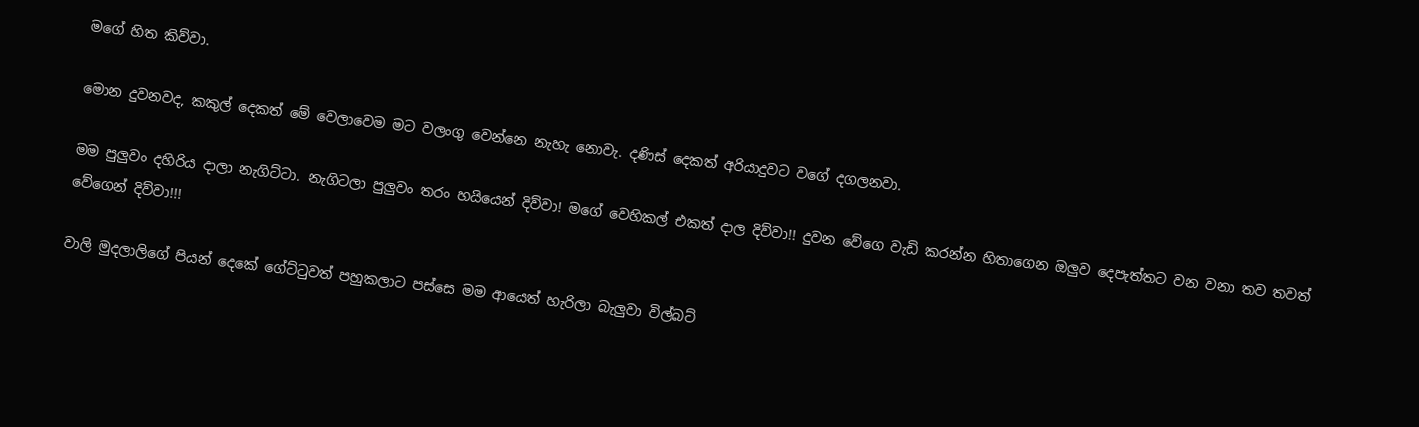මගේ හිත කිව්වා.

මොන දුවනවද, කකුල් දෙකත් මේ වෙලාවෙම මට වලංගු වෙන්නෙ නැහැ නොවැ. දණිස් දෙකත් අරියාදුවට වගේ දගලනවා.

මම පුලුවං දහිරිය දාලා නැගිට්ටා. නැගිටලා පුලුවං තරං හයියෙන් දිව්වා! මගේ වෙහිකල් එකත් දාල දිව්වා!! දුවන වේගෙ වැඩි කරන්න හිතාගෙන ඔලුව දෙපැත්තට වන වනා තව තවත් වේගෙන් දිව්වා!!!

වාලි මුදලාලිගේ පියන් දෙකේ ගේට්ටුවත් පහුකලාට පස්සෙ මම ආයෙත් හැරිලා බැලුවා විල්බට්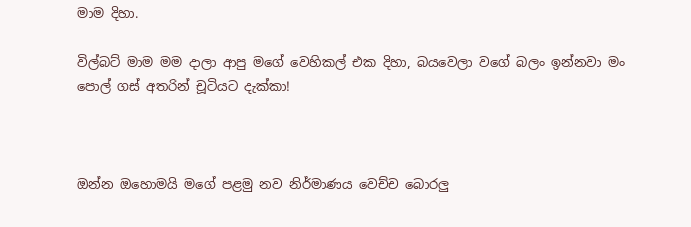මාම දිහා.

විල්බට් මාම මම දාලා ආපු මගේ වෙහිකල් එක දිහා, බයවෙලා වගේ බලං ඉන්නවා මං පොල් ගස් අතරින් චූටියට දැක්කා!



ඔන්න ඔහොමයි මගේ පළමු නව නිර්මාණය වෙච්ච බොරලු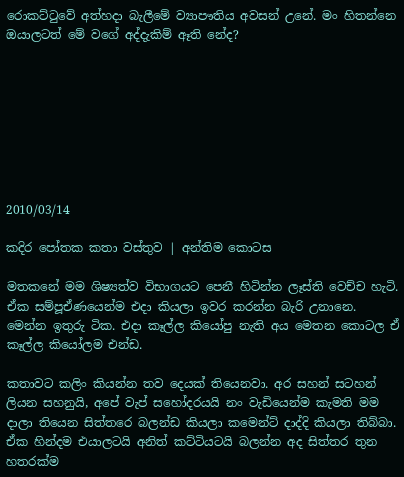රොකට්ටුවේ අත්හදා බැලීමේ ව්‍යාපෟතිය අවසන් උනේ. මං හිතන්නෙ ඔයාලටත් මේ වගේ අද්දැකිම් ඈති නේද?








2010/03/14

කදිර පෝතක කතා වස්තුව | අන්තිම කොටස

මතකනේ මම ශිෂ්‍යත්ව විභාගයට පෙනී හිටින්න ලෑස්ති වෙච්ච හැටි. ඒක සම්පූඒණයෙන්ම එදා කියලා ඉවර කරන්න බැරි උනානෙ. මෙන්න ඉතුරු ටික. එදා කෑල්ල කියෝපු නැති අය මෙතන කොටල ඒ කෑල්ල කියෝලම එන්ඩ.

කතාවට කලිං කියන්න තව දෙයක් තියෙනවා. අර සහන් සටහන් ලියන සහනුයි, අපේ වැප් සහෝදරයයි නං වැඩියෙන්ම කැමති මම දාලා තියෙන සිත්තරෙ බලන්ඩ කියලා කමෙන්ට් දාද්දි කියලා තිබ්බා. ඒක හින්දම එයාලටයි අනිත් කට්ටියටයි බලන්න අද සිත්තර තුන හතරක්ම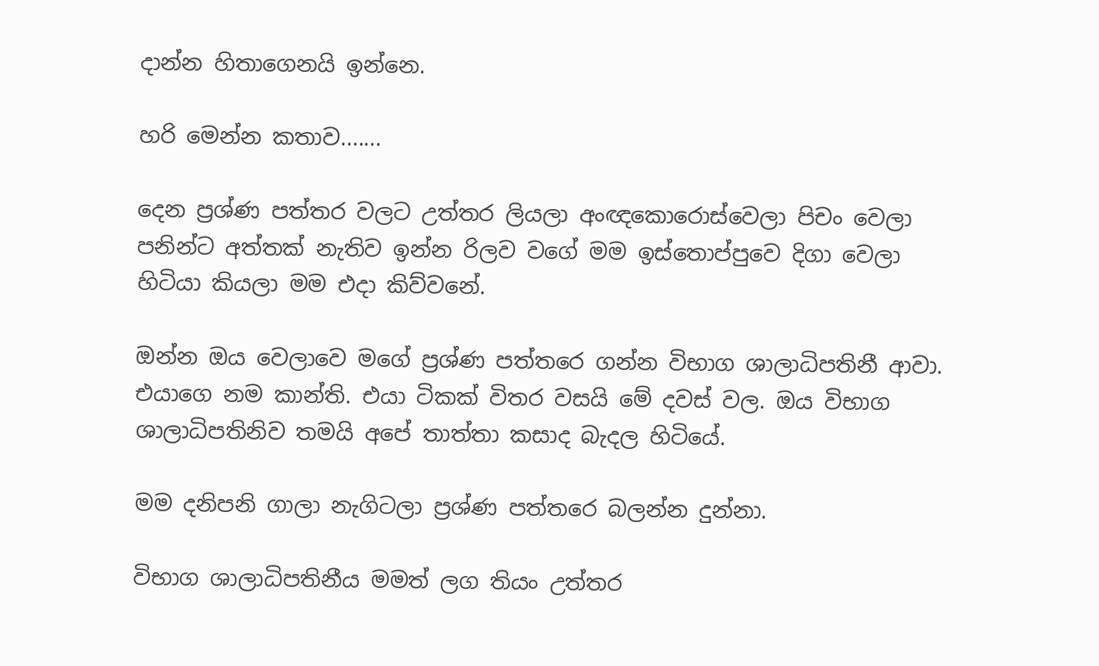දාන්න හිතාගෙනයි ඉන්නෙ.

හරි මෙන්න කතාව.......

දෙන ප්‍රශ්ණ පත්තර වලට උත්තර ලියලා අංඥකොරොස්වෙලා පිචං වෙලා පනින්ට අත්තක් නැතිව ඉන්න රිලව වගේ මම ඉස්තොප්පුවෙ දිගා වෙලා හිටියා කියලා මම එදා කිව්වනේ.

ඔන්න ඔය වෙලාවෙ මගේ ප්‍රශ්ණ පත්තරෙ ගන්න විභාග ශාලාධිපතිනී ආවා. එයාගෙ නම කාන්ති. එයා ටිකක් විතර වසයි මේ දවස් වල. ඔය විභාග ශාලාධිපතිනිව තමයි අපේ තාත්තා කසාද බැදල හිටියේ.

මම දනිපනි ගාලා නැගිටලා ප්‍රශ්ණ පත්තරෙ බලන්න දුන්නා.

විභාග ශාලාධිපතිනීය මමත් ලග තියං උත්තර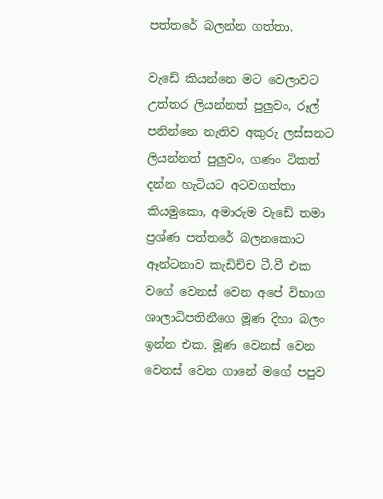පත්තරේ බලන්න ගත්තා.

වැඩේ කියන්නෙ මට වෙලාවට උත්තර ලියන්නත් පුලුවං, රූල් පනින්නෙ නැතිව අකුරු ලස්සනට ලියන්නත් පුලුවං, ගණං ටිකත් දන්න හැටියට අටවගත්තා කියමුකො, අමාරුම වැඩේ තමා ප්‍රශ්ණ පත්තරේ බලනකොට ඈන්ටනාව කැඩිච්ච ටී.වී එක වගේ වෙනස් වෙන අපේ විභාග ශාලාධිපතිනීගෙ මූණ දිහා බලං ඉන්න එක. මූණ වෙනස් වෙන වෙනස් වෙන ගානේ මගේ පපුව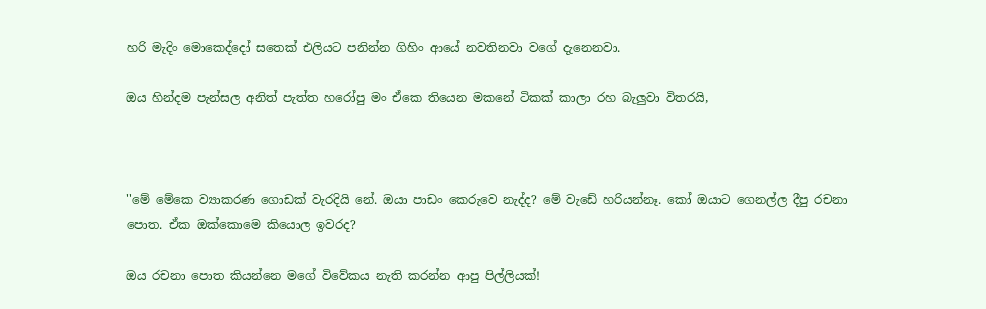හරි මැදිං මොකෙද්දෝ සතෙක් එලියට පනින්න ගිහිං ආයේ නවතිනවා වගේ දැනෙනවා.

ඔය හින්දම පැන්සල අනිත් පැත්ත හරෝපු මං ඒකෙ තියෙන මකනේ ටිකක් කාලා රහ බැලුවා විතරයි,



''මේ මේකෙ ව්‍යාකරණ ගොඩක් වැරදියි නේ. ඔයා පාඩං කෙරුවෙ නැද්ද? මේ වැඩේ හරියන්නෑ. කෝ ඔයාට ගෙනල්ල දීපු රචනා පොත. ඒක ඔක්කොමෙ කියොල ඉවරද?

ඔය රචනා පොත කියන්නෙ මගේ විවේකය නැති කරන්න ආපු පිල්ලියක්!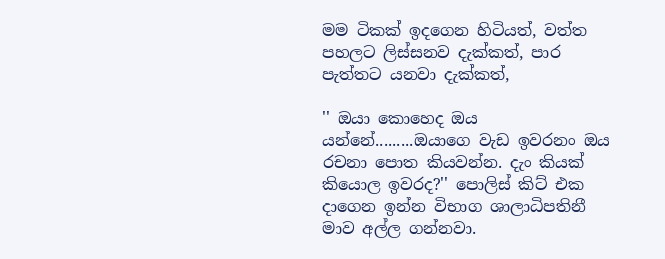මම ටිකක් ඉදගෙන හිටියත්, වත්ත පහලට ලිස්සනව දැක්කත්, පාර පැත්තට යනවා දැක්කත්,

'' ඔයා කොහෙද ඔය යන්නේ.........ඔයාගෙ වැඩ ඉවරනං ඔය රචනා පොත කියවන්න. දැං කියක් කියොල ඉවරද?'' පොලිස් කිට් එක දාගෙන ඉන්න විභාග ශාලාධිපතිනී මාව අල්ල ගන්නවා.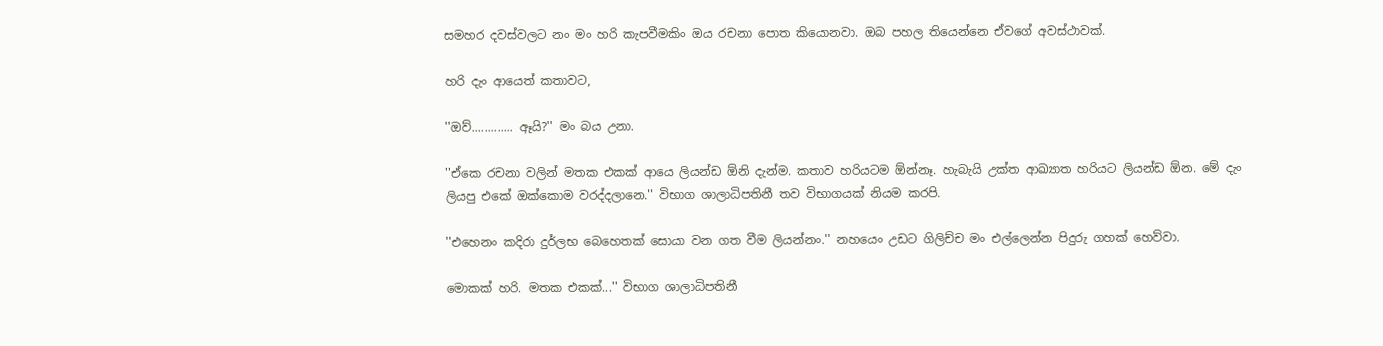සමහර දවස්වලට නං මං හරි කැපවීමකිං ඔය රචනා පොත කියොනවා. ඔබ පහල තියෙන්නෙ ඒවගේ අවස්ථාවක්.

හරි දැං ආයෙත් කතාවට,

''ඔව්............. ඈයි?'' මං බය උනා.

''ඒකෙ රචනා වලින් මතක එකක් ආයෙ ලියන්ඩ ඕනි දැන්ම. කතාව හරියටම ඕන්නෑ. හැබැයි උක්ත ආඛ්‍යාත හරියට ලියන්ඩ ඕන. මේ දැං ලියපු එකේ ඔක්කොම වරද්දලානෙ.'' විභාග ශාලාධිපතිනී තව විභාගයක් නියම කරපි.

''එහෙනං කදිරා දුර්ලභ බෙහෙතක් සොයා වන ගත වීම ලියන්නං.'' නහයෙං උඩට ගිලිච්ච මං එල්ලෙන්න පිදුරු ගහක් හෙව්වා.

මොකක් හරි. මතක එකක්...'' විභාග ශාලාධිපතිනී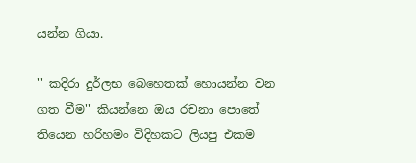යන්න ගියා.

'' කදිරා දුර්ලභ බෙහෙතක් හොයන්න වන ගත වීම'' කියන්නෙ ඔය රචනා පොතේ තියෙන හරිහමං විදිහකට ලියපු එකම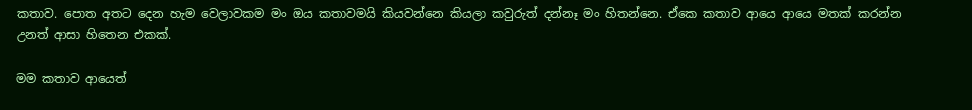කතාව. පොත අතට දෙන හැම වෙලාවකම මං ඔය කතාවමයි කියවන්නෙ කියලා කවුරුත් දන්නෑ මං හිතන්නෙ. ඒකෙ කතාව ආයෙ ආයෙ මතක් කරන්න උනත් ආසා හිතෙන එකක්.

මම කතාව ආයෙත්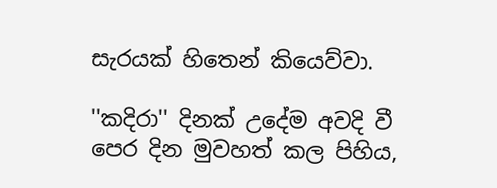සැරයක් හිතෙන් කියෙව්වා.

''කදිරා'' දිනක් උදේම අවදි වී පෙර දින මුවහත් කල පිහිය,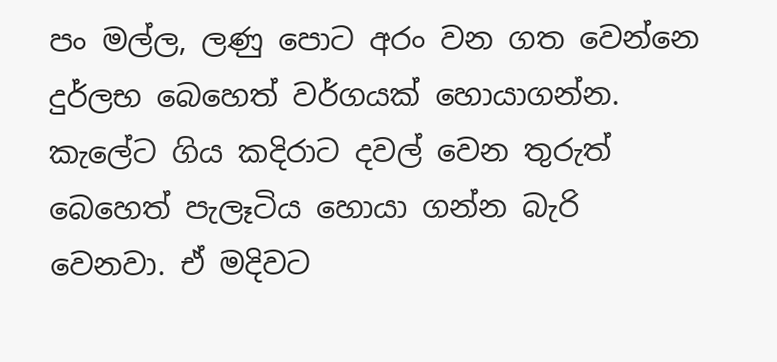පං මල්ල, ලණු පොට අරං වන ගත වෙන්නෙ දුර්ලභ බෙහෙත් වර්ගයක් හොයාගන්න. කැලේට ගිය කදිරාට දවල් වෙන තුරුත් බෙහෙත් පැලෑටිය හොයා ගන්න බැරි වෙනවා. ඒ මදිවට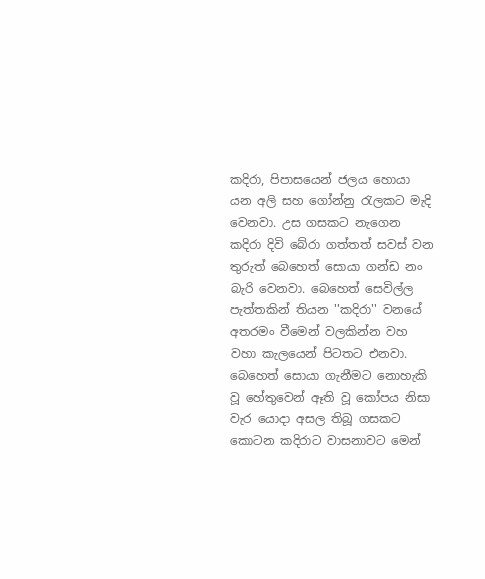කදිරා, පිපාසයෙන් ජලය හොයා යන අලි සහ ගෝන්නු රැලකට මැදි වෙනවා. උස ගසකට නැගෙන කදිරා දිවි බේරා ගත්තත් සවස් වන තුරුත් බෙහෙත් සොයා ගන්ඩ නං බැරි වෙනවා. බෙහෙත් සෙවිල්ල පැත්තකින් තියන ''කදිරා'' වනයේ අතරමං වීමෙන් වලකින්න වහ වහා කැලයෙන් පිටතට එනවා. බෙහෙත් සොයා ගැනීමට නොහැකි වූ හේතුවෙන් ඈති වූ කෝපය නිසා වැර යොදා අසල තිබූ ගසකට කොටන කදිරාට වාසනාවට මෙන්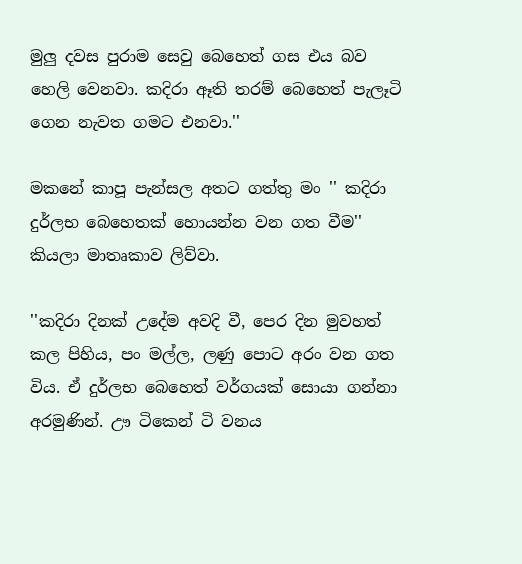මුලු දවස පුරාම සෙවු බෙහෙත් ගස එය බව හෙලි වෙනවා. කදිරා ඈති තරම් බෙහෙත් පැලෑටි ගෙන නැවත ගමට එනවා.''

මකනේ කාපූ පැන්සල අතට ගත්තු මං '' කදිරා දුර්ලභ බෙහෙතක් හොයන්න වන ගත වීම'' කියලා මාතෘකාව ලිව්වා.

''කදිරා දිනක් උදේම අවදි වී, පෙර දින මුවහත් කල පිහිය, පං මල්ල, ලණු පොට අරං වන ගත විය. ඒ දුර්ලභ බෙහෙත් වර්ගයක් සොයා ගන්නා අරමුණින්. ඌ ටිකෙන් ටි වනය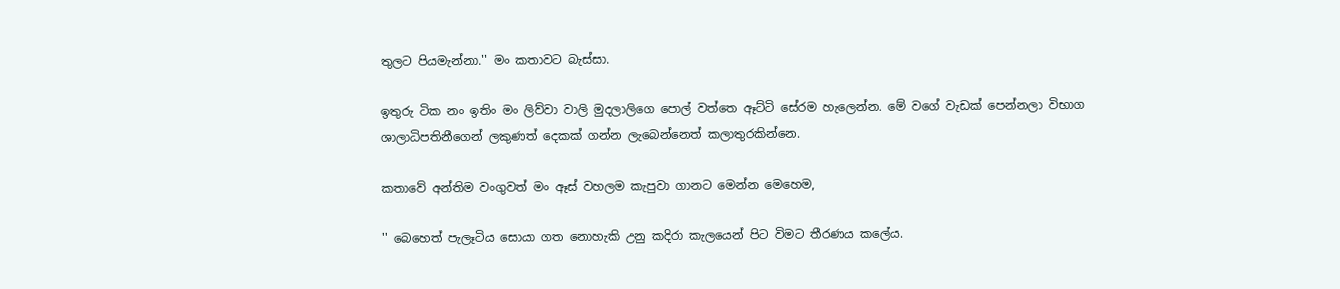තුලට පියමැන්නා.'' මං කතාවට බැස්සා.

ඉතුරු ටික නං ඉතිං මං ලිව්වා වාලි මුදලාලිගෙ පොල් වත්තෙ ඈට්ටි සේරම හැලෙන්න. මේ වගේ වැඩක් පෙන්නලා විභාග ශාලාධිපතිනීගෙන් ලකුණත් දෙකක් ගන්න ලැබෙන්නෙත් කලාතුරකින්නෙ.

කතාවේ අන්තිම වංගුවත් මං ඈස් වහලම කැපුවා ගානට මෙන්න මෙහෙම,

'' බෙහෙත් පැලෑටිය සොයා ගත නොහැකි උනු කදිරා කැලයෙන් පිට විමට තීරණය කලේය.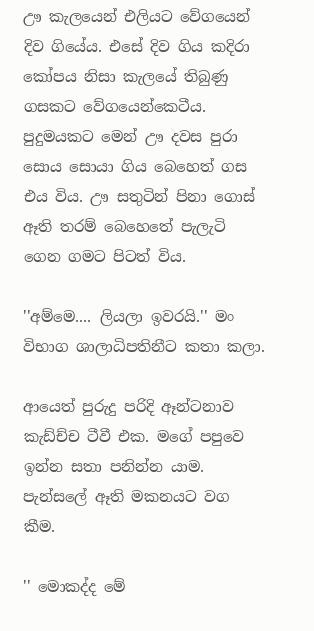ඌ කැලයෙන් එලියට වේගයෙන් දිව ගියේය. එසේ දිව ගිය කදිරා කෝපය නිසා කැලයේ තිබුණු ගසකට වේගයෙන්කෙටීය. පුදුමයකට මෙන් ඌ දවස පුරා සොය සොයා ගිය බෙහෙත් ගස එය විය. ඌ සතුටින් පිනා ගොස් ඈති තරම් බෙහෙතේ පැලැටි ගෙන ගමට පිටත් විය.

''අම්මෙ.... ලියලා ඉවරයි.'' මං විභාග ශාලාධිපතිනීට කතා කලා.

ආයෙත් පුරුදු පරිදි ඈන්ටනාව කැඩ්ච්ච ටීවී එක. මගේ පපුවෙ ඉන්න සතා පනින්න යාම. පැන්සලේ ඈති මකනයට වග කීම.

'' මොකද්ද මේ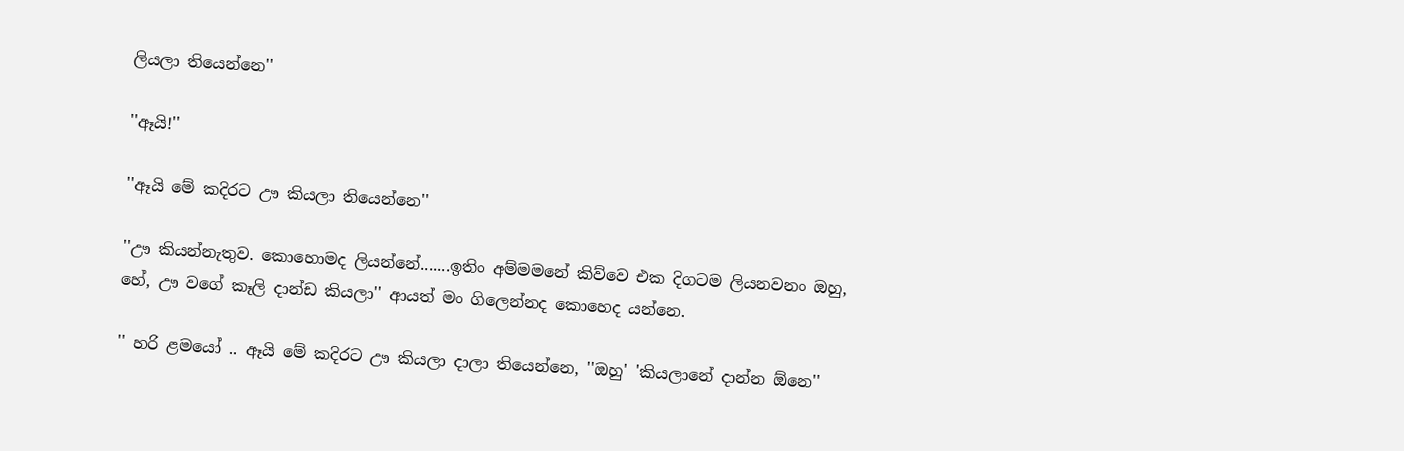ලියලා තියෙන්නෙ''

''ඈයි!''

''ඈයි මේ කදිරට ඌ කියලා තියෙන්නෙ''

''ඌ කියන්නැතුව. කොහොමද ලියන්නේ.......ඉතිං අම්මමනේ කිව්වෙ එක දිගටම ලියනවනං ඔහු, හේ, ඌ වගේ කෑලි දාන්ඩ කියලා'' ආයත් මං ගිලෙන්නද කොහෙද යන්නෙ.

'' හරි ළමයෝ .. ඈයි මේ කදිරට ඌ කියලා දාලා තියෙන්නෙ, ''ඔහු' 'කියලානේ දාන්න ඕනෙ''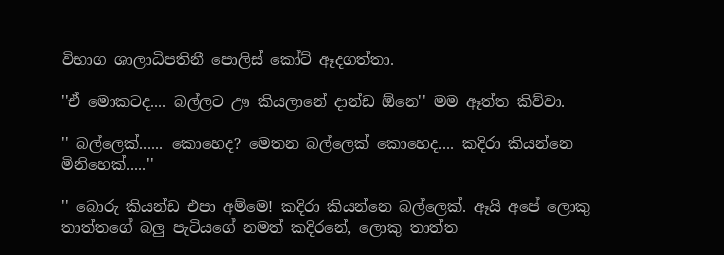විභාග ශාලාධිපතිනී පොලිස් කෝට් ඈදගත්තා.

''ඒ මොකටද.... බල්ලට ඌ කියලානේ දාන්ඩ ඕනෙ'' මම ඈත්ත කිව්වා.

'' බල්ලෙක්...... කොහෙද? මෙතන බල්ලෙක් කොහෙද.... කදිරා කියන්නෙ මිනිහෙක්.....''

'' බොරු කියන්ඩ එපා අම්මෙ! කදිරා කියන්නෙ බල්ලෙක්. ඈයි අපේ ලොකු තාත්තගේ බලු පැටියගේ නමත් කදිරනේ, ලොකු තාත්ත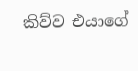කිව්ව එයාගේ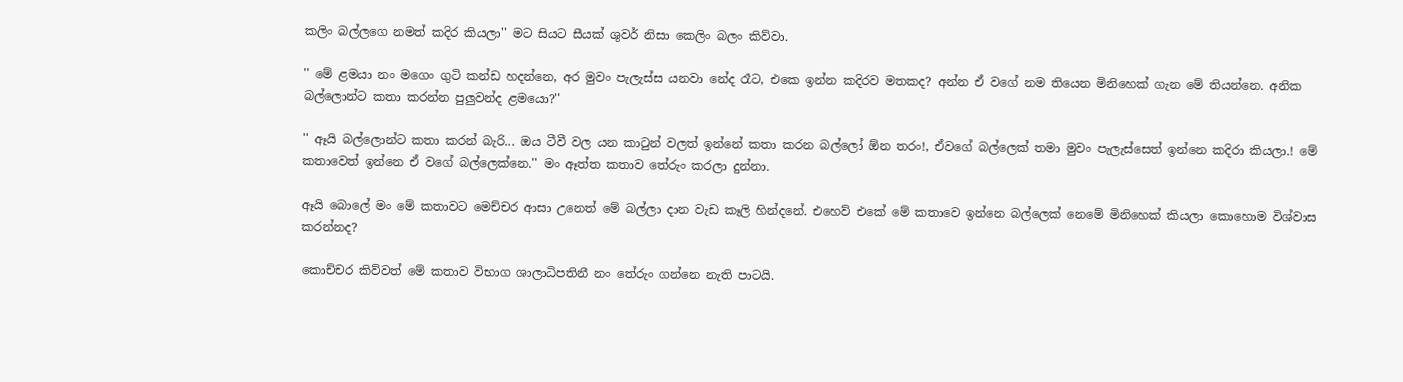කලිං බල්ලගෙ නමත් කදිර කියලා'' මට සියට සීයක් ශුවර් නිසා කෙලිං බලං කිව්වා.

'' මේ ළමයා නං මගෙං ගුටි කන්ඩ හදන්නෙ, අර මුවං පැලැස්ස යනවා නේද රෑට, එකෙ ඉන්න කදිරව මතකද? අන්න ඒ වගේ නම තියෙන මිනිහෙක් ගැන මේ තියන්නෙ. අනික බල්ලොන්ට කතා කරන්න පුලුවන්ද ළමයො?''

'' ඈයි බල්ලොන්ට කතා කරන් බැරි... ඔය ටීවී වල යන කාටුන් වලත් ඉන්නේ කතා කරන බල්ලෝ ඕන තරං!, ඒවගේ බල්ලෙක් තමා මුවං පැලැස්සෙත් ඉන්නෙ කදිරා කියලා.! මේ කතාවෙත් ඉන්නෙ ඒ වගේ බල්ලෙක්නෙ.'' මං ඈත්ත කතාව තේරුං කරලා දුන්නා.

ඈයි බොලේ මං මේ කතාවට මෙච්චර ආසා උනෙත් මේ බල්ලා දාන වැඩ කෑලි හින්දනේ. එහෙව් එකේ මේ කතාවෙ ඉන්නෙ බල්ලෙක් නෙමේ මිනිහෙක් කියලා කොහොම විශ්වාස කරන්නද?

කොච්චර කිව්වත් මේ කතාව විභාග ශාලාධිපතිනී නං තේරුං ගන්නෙ නැති පාටයි.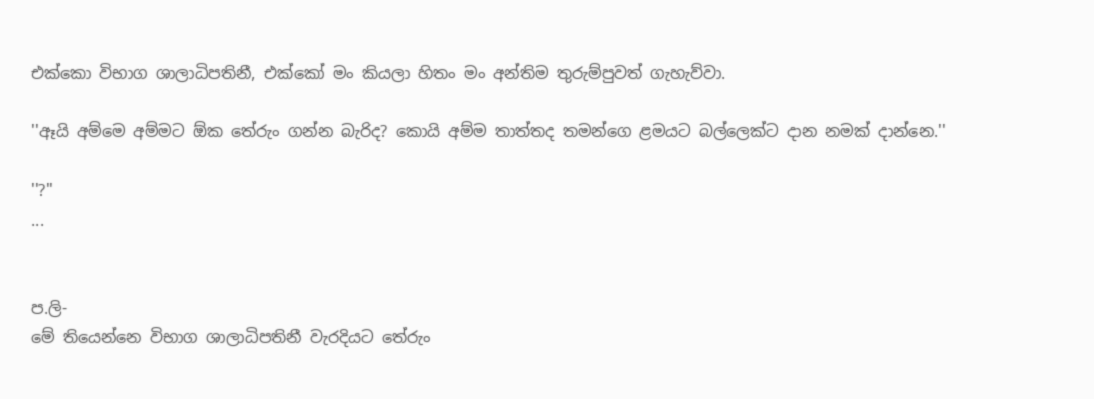එක්කො විභාග ශාලාධිපතිනී, එක්කෝ මං කියලා හිතං මං අන්තිම තුරුම්පුවත් ගැහැව්වා.

''ඈයි අම්මෙ අම්මට ඕක තේරුං ගන්න බැරිද? කොයි අම්ම තාත්තද තමන්ගෙ ළමයට බල්ලෙක්ට දාන නමක් දාන්නෙ.''

''?''
...


ප.ලි-
මේ තියෙන්නෙ විභාග ශාලාධිපතිනී වැරදියට තේරුං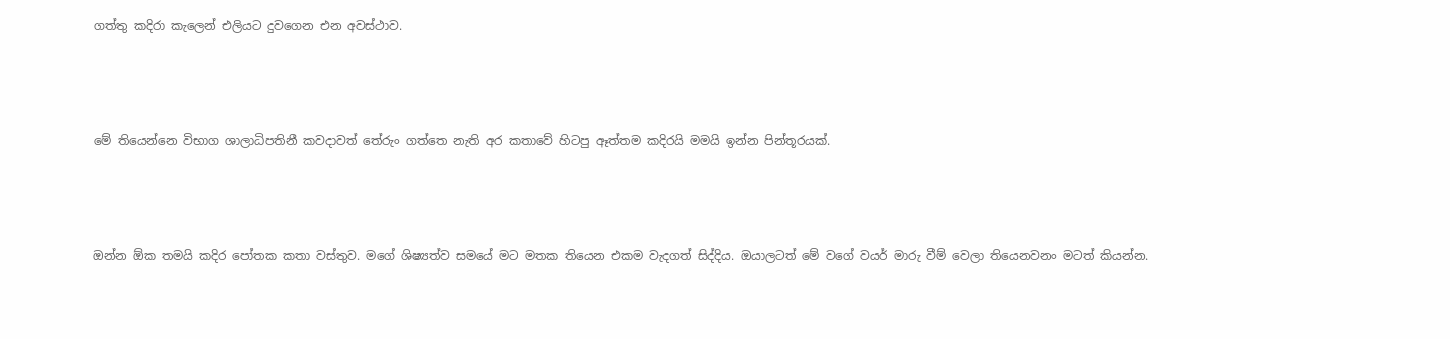ගත්තු කදිරා කැලෙන් එලියට දුවගෙන එන අවස්ථාව.




මේ තියෙන්නෙ විභාග ශාලාධිපතිනී කවදාවත් තේරුං ගත්තෙ නැති අර කතාවේ හිටපු ඈත්තම කදිරයි මමයි ඉන්න පින්තූරයක්.




ඔන්න ඕක තමයි කදිර පෝතක කතා වස්තුව. මගේ ශිෂ්‍යත්ව සමයේ මට මතක තියෙන එකම වැදගත් සිද්දිය. ඔයාලටත් මේ වගේ වයර් මාරු වීම් වෙලා තියෙනවනං මටත් කියන්න.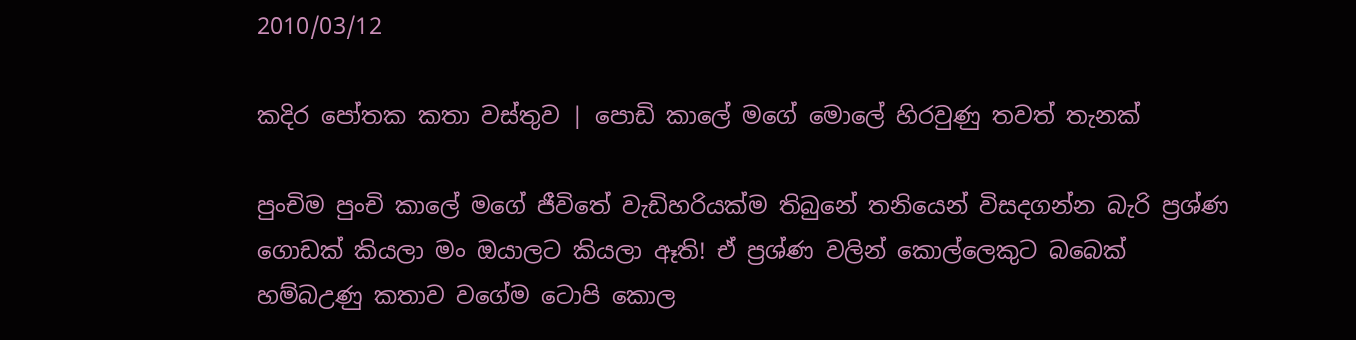2010/03/12

කදිර පෝතක කතා වස්තුව | පොඩි කාලේ මගේ මොලේ හිරවුණු තවත් තැනක්

පුංචිම පුංචි කාලේ මගේ ජීවිතේ වැඩිහරියක්ම තිබුනේ තනියෙන් විසදගන්න බැරි ප්‍රශ්ණ ගොඩක් කියලා මං ඔයාලට කියලා ඈති! ඒ ප්‍රශ්ණ වලින් කොල්ලෙකුට බබෙක් හම්බඋණු කතාව වගේම ටොපි කොල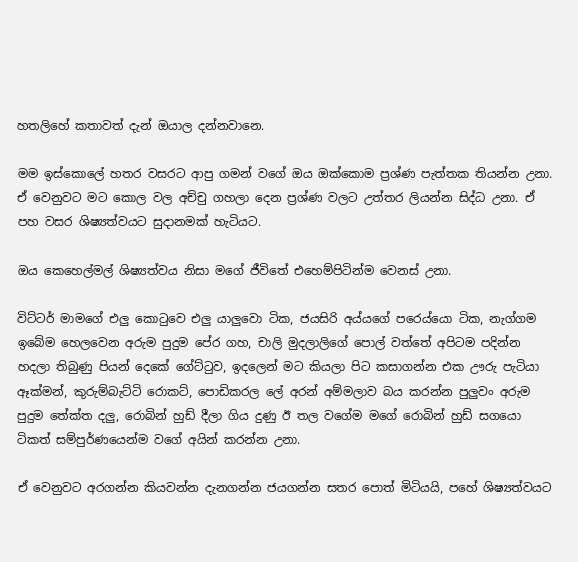හතලිහේ කතාවත් දැන් ඔයාල දන්නවානෙ.

මම ඉස්කොලේ හතර වසරට ආපු ගමන් වගේ ඔය ඔක්කොම ප්‍රශ්ණ පැත්තක තියන්න උනා. ඒ වෙනුවට මට කොල වල අච්චු ගහලා දෙන ප්‍රශ්ණ වලට උත්තර ලියන්න සිද්ධ උනා. ඒ පහ වසර ශිෂ්‍යත්වයට සුදානමක් හැටියට.

ඔය කෙහෙල්මල් ශිෂ්‍යත්වය නිසා මගේ ජීවිතේ එහෙම්පිටින්ම වෙනස් උනා.

විට්ටර් මාමගේ එලු කොටුවෙ එලු යාලුවො ටික, ජයසිරි අය්යගේ පරෙය්යො ටික, නැග්ගම ඉබේම හෙලවෙන අරුම පුදුම පේර ගහ, චාලි මුදලාලිගේ පොල් වත්තේ අපිටම පදින්න හදලා තිබුණු පියන් දෙකේ ගේට්ටුව, ඉදලෙන් මට කියලා පිට කසාගන්න එක ඌරු පැටියා ඈක්මන්, කුරුම්බැට්ටි රොකට්, පොඩිකරල ලේ අරන් අම්මලාව බය කරන්න පුලුවං අරුම පුදුම තේක්ත දලු, රොබින් හුඩ් දීලා ගිය දුණු ඊ තල වගේම මගේ රොබින් හුඩ් සගයො ටිකත් සම්පුර්ණයෙන්ම වගේ අයින් කරන්න උනා.

ඒ වෙනුවට අරගන්න කියවන්න දැනගන්න ජයගන්න සතර පොත් මිටියයි, පහේ ශිෂ්‍යත්වයට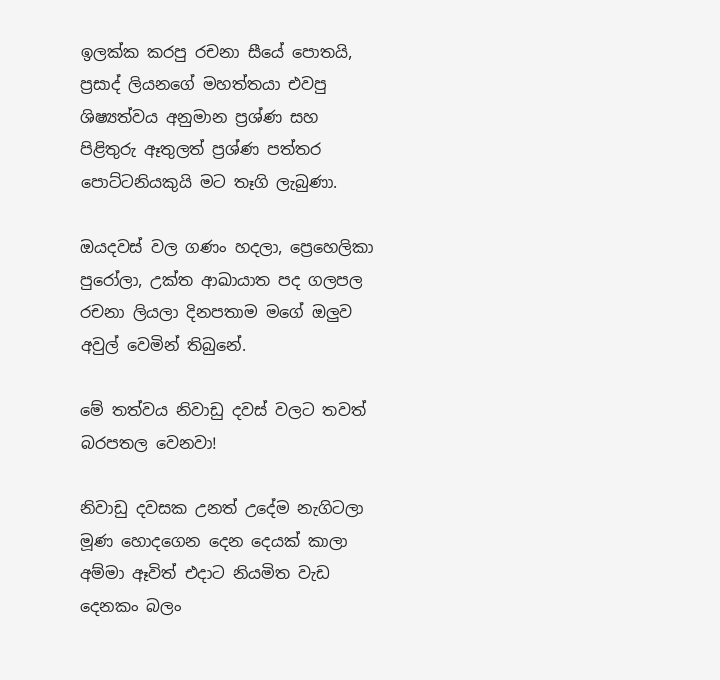ඉලක්ක කරපු රචනා සීයේ පොතයි, ප්‍රසාද් ලියනගේ මහත්තයා එවපු ශිෂ්‍යත්වය අනුමාන ප්‍රශ්ණ සහ පිළිතුරු ඈතුලත් ප්‍රශ්ණ පත්තර පොට්ටනියකුයි මට තෑගි ලැබුණා.

ඔයදවස් වල ගණං හදලා, ප්‍රෙහෙලිකා පුරෝලා, උක්ත ආඛායාත පද ගලපල රචනා ලියලා දිනපතාම මගේ ඔලුව අවුල් වෙමින් තිබුනේ.

මේ තත්වය නිවාඩු දවස් වලට තවත් බරපතල වෙනවා!

නිවාඩු දවසක උනත් උදේම නැගිටලා මූණ හොදගෙන දෙන දෙයක් කාලා අම්මා ඈවිත් එදාට නියමිත වැඩ දෙනකං බලං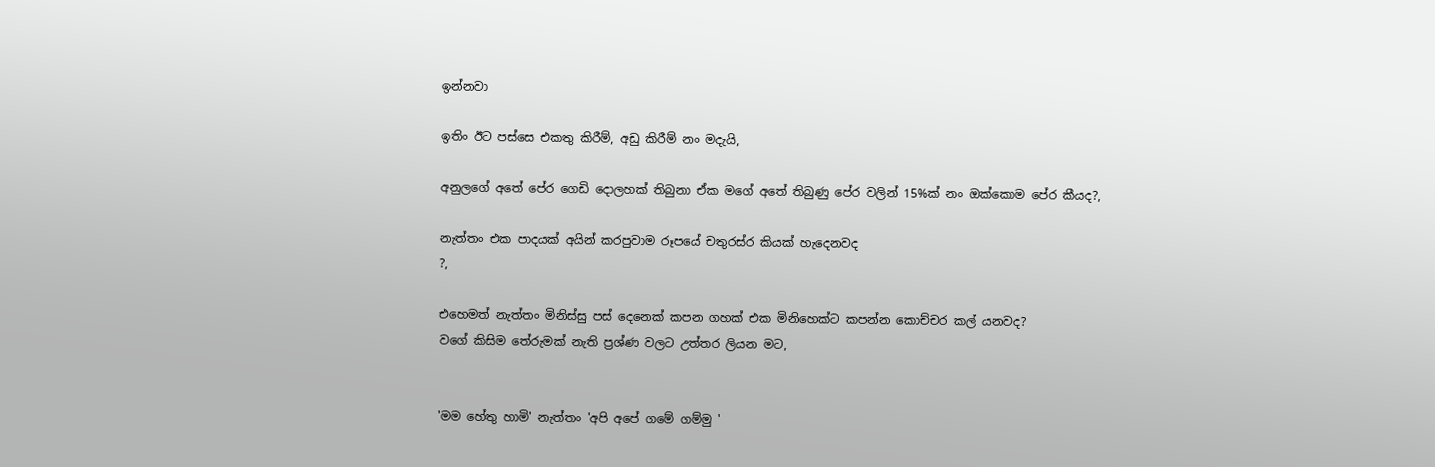ඉන්නවා

ඉතිං ඊට පස්සෙ එකතු කිරීම්, අඩු කිරීම් නං මදැයි,

අනුලගේ අතේ පේර ගෙඩි දොලහක් තිබුනා ඒක මගේ අතේ තිබුණු පේර වලින් 15%ක් නං ඔක්කොම පේර කීයද?,

නැත්තං එක පාදයක් අයින් කරපුවාම රූපයේ චතුරස්ර කියක් හැදෙනවද
?,

එහෙමත් නැත්තං මිනිස්සු පස් දෙනෙක් කපන ගහක් එක මිනිහෙක්ට කපන්න කොච්චර කල් යනවද?
වගේ කිසිම තේරුමක් නැති ප්‍රශ්ණ වලට උත්තර ලියන මට,


'මම හේතු හාමි' නැත්තං 'අපි අපේ ගමේ ගම්මු '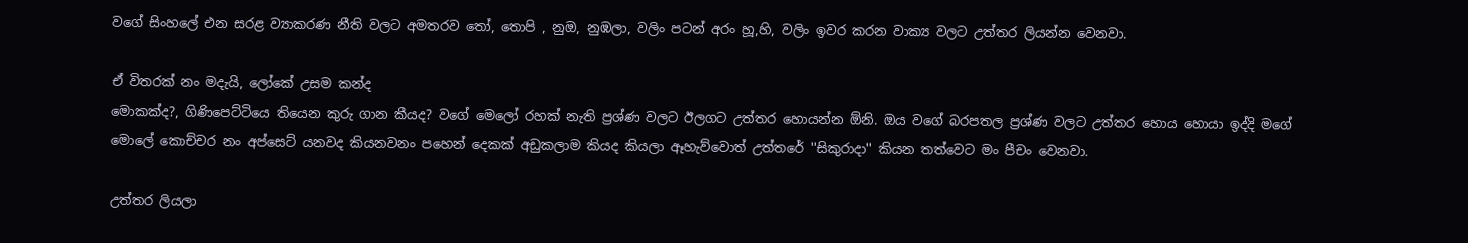වගේ සිංහලේ එන සරළ ව්‍යාකරණ නීති වලට අමතරව තෝ, තොපි , නුඔ, නුඹලා, වලිං පටන් අරං හූ,හි, වලිං ඉවර කරන වාක්‍ය වලට උත්තර ලියන්න වෙනවා.

ඒ විතරක් නං මදැයි, ලෝකේ උසම කන්ද
මොකක්ද?, ගිණිපෙට්ටියෙ තියෙන කුරු ගාන කීයද? වගේ මෙලෝ රහක් නැති ප්‍රශ්ණ වලට ඊලගට උත්තර හොයන්න ඕනි. ඔය වගේ බරපතල ප්‍රශ්ණ වලට උත්තර හොය හොයා ඉද්දි මගේ මොලේ කොච්චර නං අප්සෙට් යනවද කියනවනං පහෙන් දෙකක් අඩුකලාම කියද කියලා ඈහැව්වොත් උත්තරේ ''සිකුරාදා'' කියන තත්වෙට මං පීචං වෙනවා.

උත්තර ලියලා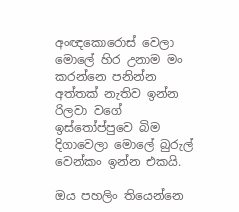අංඥකොරොස් වෙලා මොලේ හිර උනාම මං කරන්නෙ පනින්න අත්තක් නැතිව ඉන්න රිලවා වගේ ඉස්තෝප්පුවෙ බිම දිගාවෙලා මොලේ බුරුල් වෙන්කං ඉන්න එකයි.

ඔය පහලිං තියෙන්නෙ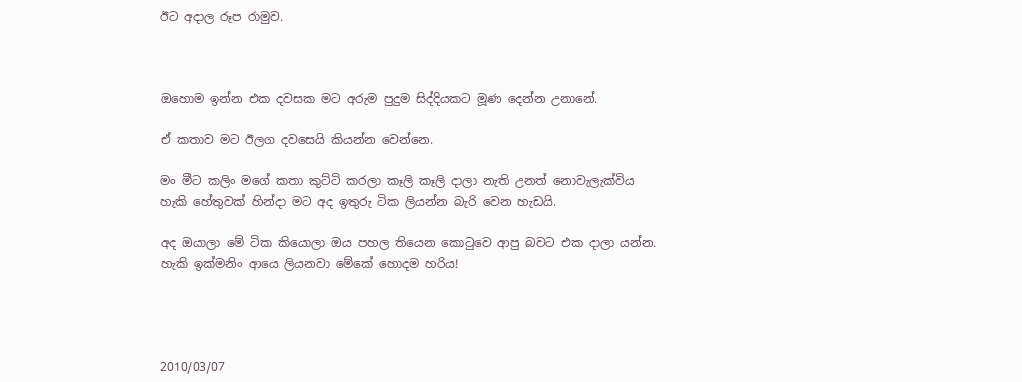ඊට අදාල රූප රාමුව.



ඔහොම ඉන්න එක දවසක මට අරුම පුදුම සිද්දියකට මූණ දෙන්න උනානේ.

ඒ කතාව මට ඊලග දවසෙයි කියන්න වෙන්නෙ.

මං මීට කලිං මගේ කතා කුට්ටි කරලා කෑලි කෑලි දාලා නැති උනත් නොවැලැක්විය හැකි හේතුවක් හින්දා මට අද ඉතුරු ටික ලියන්න බැරි වෙන හැඩයි.

අද ඔයාලා මේ ටික කියොලා ඔය පහල තියෙන කොටුවෙ ආපු බවට එක දාලා යන්න. හැකි ඉක්මනිං ආයෙ ලියනවා මේකේ හොදම හරිය!




2010/03/07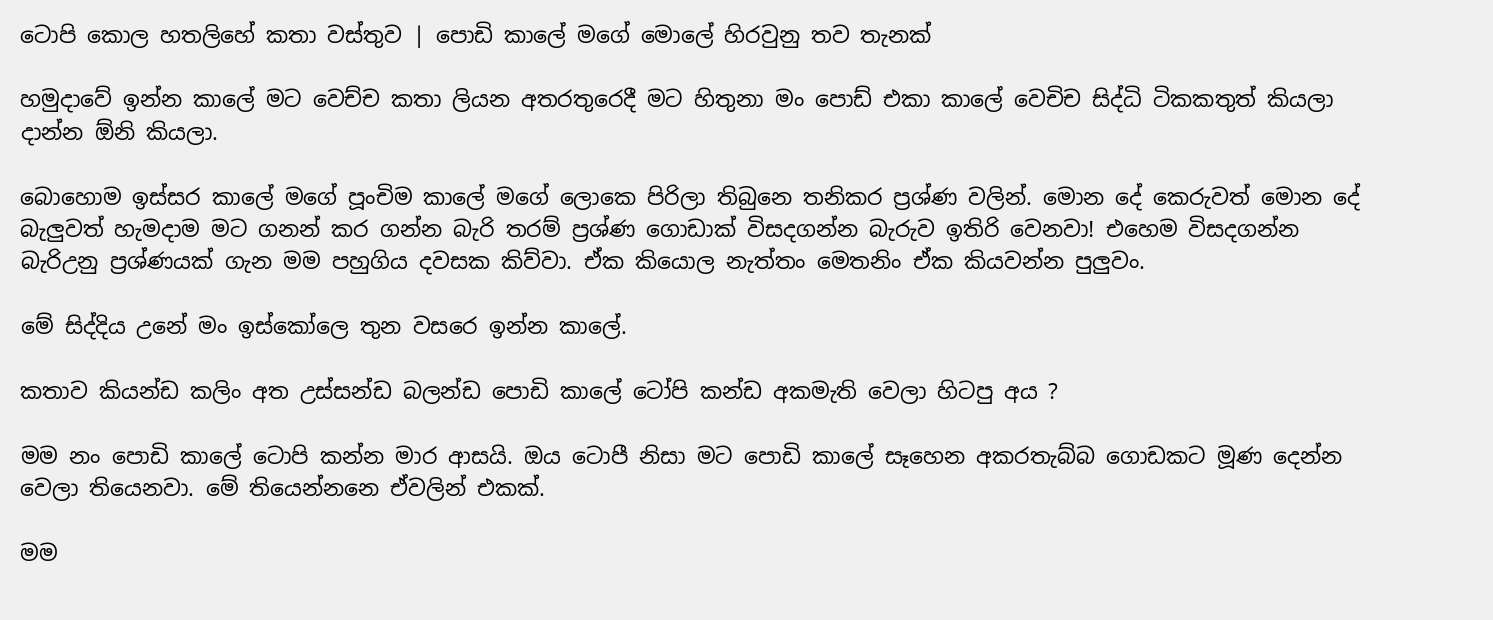ටොපි කොල හතලිහේ කතා වස්තුව | පොඩි කාලේ මගේ මොලේ හිරවුනු තව තැනක්

හමුදාවේ ඉන්න කාලේ මට වෙච්ච කතා ලියන අතරතුරෙදී මට හිතුනා මං පොඩ් එකා කාලේ වෙචිච සිද්ධි ටිකකතුත් කියලා දාන්න ඕනි කියලා.

බොහොම ඉස්සර කාලේ මගේ පූංචිම කාලේ මගේ ලොකෙ පිරිලා තිබුනෙ තනිකර ප්‍රශ්ණ වලින්. මොන දේ කෙරුවත් මොන දේ බැලුවත් හැමදාම මට ගනන් කර ගන්න බැරි තරම් ප්‍රශ්ණ ගොඩාක් විසදගන්න බැරුව ඉතිරි වෙනවා! එහෙම විසදගන්න බැරිඋනු ප්‍රශ්ණයක් ගැන මම පහුගිය දවසක කිව්වා. ඒක කියොල නැත්තං මෙතනිං ඒක කියවන්න පුලුවං.

මේ සිද්දිය උනේ මං ඉස්කෝලෙ තුන වසරෙ ඉන්න කාලේ.

කතාව කියන්ඩ කලිං අත උස්සන්ඩ බලන්ඩ පොඩි කාලේ ටෝපි කන්ඩ අකමැති වෙලා හිටපු අය ?

මම නං පොඩි කාලේ ටොපි කන්න මාර ආසයි. ඔය ටොපී නිසා මට පොඩි කාලේ සෑහෙන අකරතැබ්බ ගොඩකට මූණ දෙන්න වෙලා තියෙනවා. මේ තියෙන්නනෙ ඒවලින් එකක්.

මම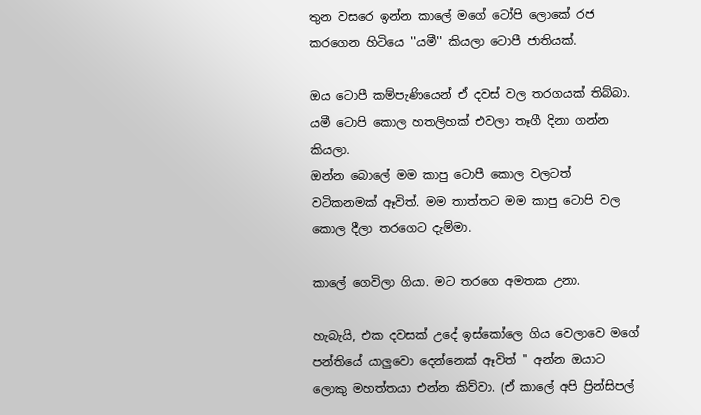තුන වසරෙ ඉන්න කාලේ මගේ ටෝපි ලොකේ රජ කරගෙන හිටියෙ ''යමී'' කියලා ටොපී ජාතියක්.

ඔය ටොපී කම්පැණියෙන් ඒ දවස් වල තරගයක් තිබ්බා. යමී ටොපි කොල හතලිහක් එවලා තෑගී දිනා ගන්න කියලා.
ඔන්න බොලේ මම කාපු ටොපී කොල වලටත් වටිකනමක් ඈවිත්. මම තාත්තට මම කාපු ටොපි වල කොල දීලා තරගෙට දැම්මා.

කාලේ ගෙවිලා ගියා. මට තරගෙ අමතක උනා.

හැබැයි, එක දවසක් උදේ ඉස්කෝලෙ ගිය වෙලාවෙ මගේ පන්තියේ යාලුවො දෙන්නෙක් ඈවිත් '' අන්න ඔයාට ලොකු මහත්තයා එන්න කිව්වා. (ඒ කාලේ අපි ප්‍රින්සිපල්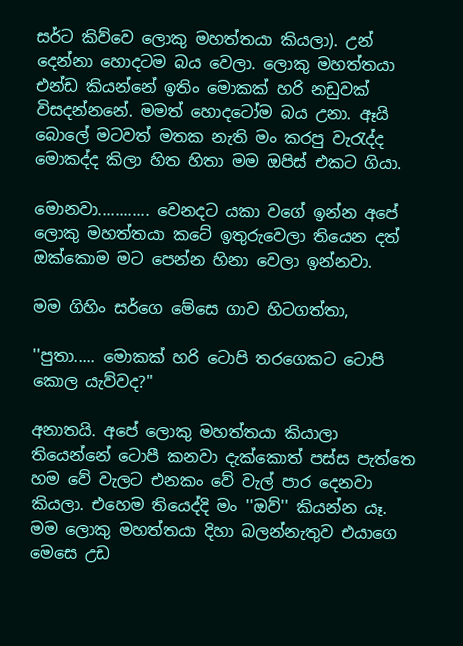සර්ට කිව්වෙ ලොකු මහත්තයා කියලා). උන් දෙන්නා හොදටම බය වෙලා. ලොකු මහත්තයා එන්ඩ කියන්නේ ඉතිං මොකක් හරි නඩුවක් විසදන්නනේ. මමත් හොදටෝම බය උනා. ඈයි බොලේ මටවත් මතක නැති මං කරපු වැරැද්ද මොකද්ද කිලා හිත හිතා මම ඔපිස් එකට ගියා.

මොනවා............ වෙනදට යකා වගේ ඉන්න අපේ ලොකු මහත්තයා කටේ ඉතුරුවෙලා තියෙන දත් ඔක්කොම මට පෙන්න හිනා වෙලා ඉන්නවා.

මම ගිහිං සර්ගෙ මේසෙ ගාව හිටගත්තා,

''පුතා..... මොකක් හරි ටොපි තරගෙකට ටොපි කොල යැව්වද?''

අනාතයි. අපේ ලොකු මහත්තයා කියාලා තියෙන්නේ ටොපී කනවා දැක්කොත් පස්ස පැත්තෙ හම වේ වැලට එනකං වේ වැල් පාර දෙනවා කියලා. එහෙම තියෙද්දි මං ''ඔව්'' කියන්න යෑ. මම ලොකු මහත්තයා දිහා බලන්නැතුව එයාගෙ මෙසෙ උඩ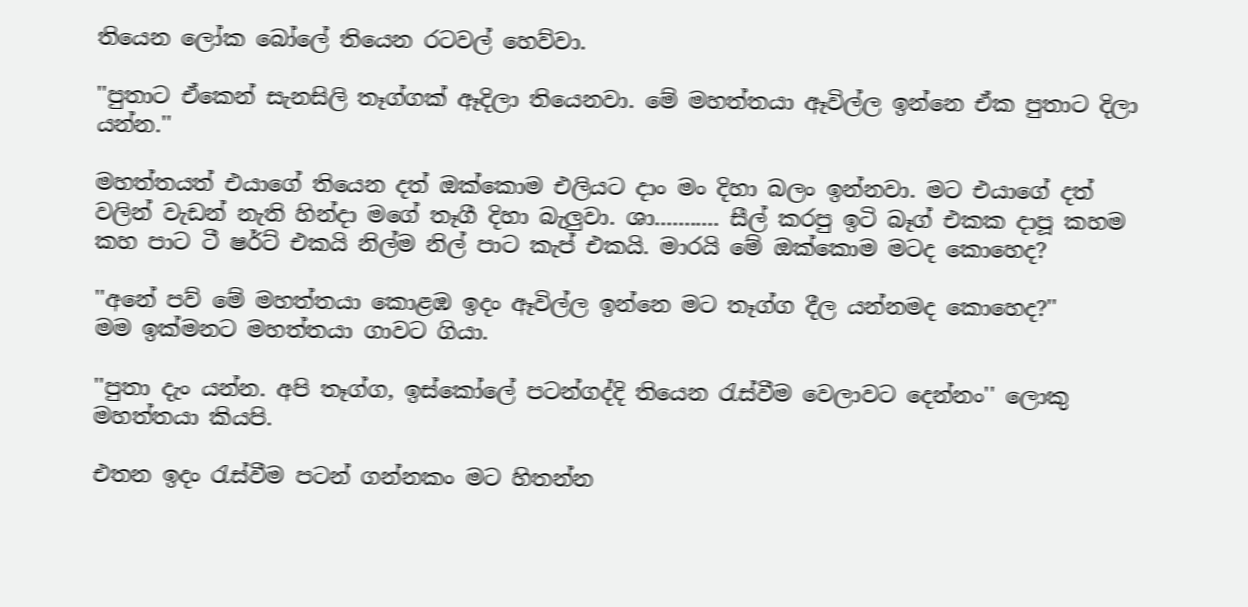තියෙන ලෝක බෝලේ තියෙන රටවල් හෙව්වා.

''පුතාට ඒකෙන් සැනසිලි තෑග්ගක් ඈදිලා තියෙනවා. මේ මහත්තයා ඈවිල්ල ඉන්නෙ ඒක පුතාට දිලා යන්න.''

මහත්තයත් එයාගේ තියෙන දත් ඔක්කොම එලියට දාං මං දිහා බලං ඉන්නවා. මට එයාගේ දත් වලින් වැඩන් නැති හින්දා මගේ තෑගී දිහා බැලුවා. ශා........... සීල් කරපු ඉටි බෑග් එකක දාපූ කහම කහ පාට ටී ෂර්ට් එකයි නිල්ම නිල් පාට කැප් එකයි. මාරයි මේ ඔක්කොම මටද කොහෙද?

''අනේ පව් මේ මහත්තයා කොළඹ ඉදං ඈවිල්ල ඉන්නෙ මට තෑග්ග දීල යන්නමද කොහෙද?''
මම ඉක්මනට මහත්තයා ගාවට ගියා.

''පුතා දැං යන්න. අපි තෑග්ග, ඉස්කෝලේ පටන්ගද්දි තියෙන රැස්වීම වෙලාවට දෙන්නං'' ලොකු මහත්තයා කියපි.

එතන ඉදං රැස්වීම පටන් ගන්නකං මට හිතන්න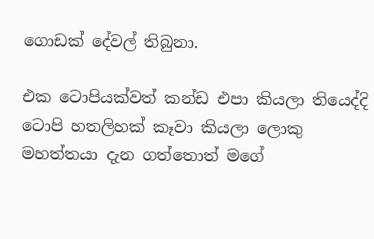ගොඩක් දේවල් තිබුනා.

එක ටොපියක්වත් කන්ඩ එපා කියලා තියෙද්දි ටොපි හතලිහක් කෑවා කියලා ලොකු මහත්තයා දැන ගත්තොත් මගේ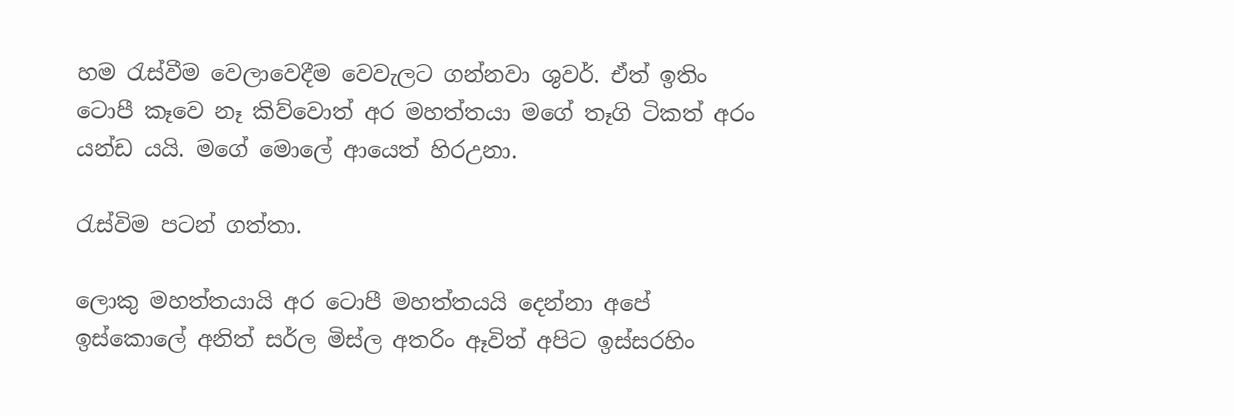හම රැස්වීම වෙලාවෙදීම වෙවැලට ගන්නවා ශුවර්. ඒත් ඉතිං ටොපී කෑවෙ නෑ කිව්වොත් අර මහත්තයා මගේ තෑගි ටිකත් අරං යන්ඩ යයි. මගේ මොලේ ආයෙත් හිරඋනා.

රැස්විම පටන් ගත්තා.

ලොකු මහත්තයායි අර ටොපී මහත්තයයි දෙන්නා අපේ ඉස්කොලේ අනිත් සර්ල මිස්ල අතරිං ඈවිත් අපිට ඉස්සරහිං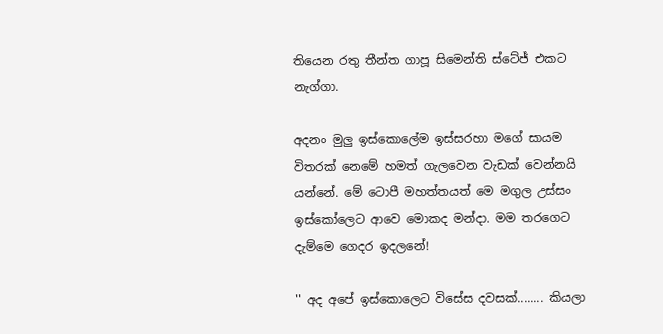තියෙන රතු තීන්ත ගාපූ සිමෙන්ති ස්ටේජ් එකට නැග්ගා.

අදනං මුලු ඉස්කොලේම ඉස්සරහා මගේ සායම විතරක් නෙමේ හමත් ගැලවෙන වැඩක් වෙන්නයි යන්නේ. මේ ටොපී මහත්තයත් මෙ මගුල උස්සං ඉස්කෝලෙට ආවෙ මොකද මන්දා. මම තරගෙට දැම්මෙ ගෙදර ඉදලනේ!

'' අද අපේ ඉස්කොලෙට විසේස දවසක්........ කියලා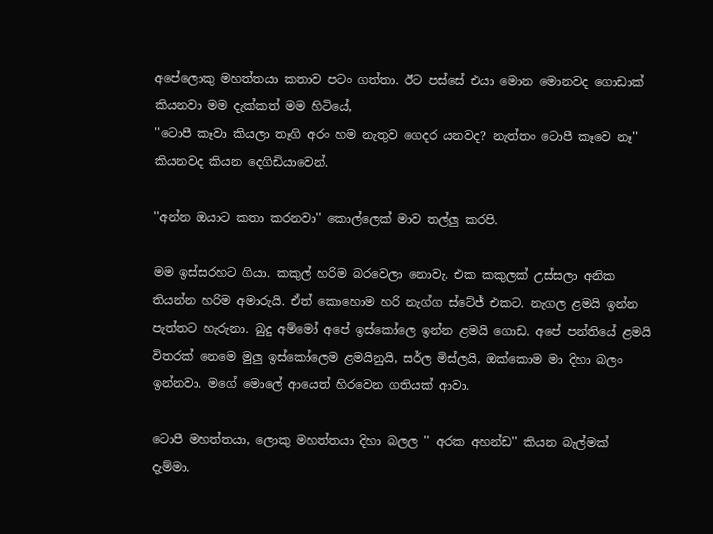අපේලොකු මහත්තයා කතාව පටං ගත්තා. ඊට පස්සේ එයා මොන මොනවද ගොඩාක් කියනවා මම දැක්කත් මම හිටියේ,
''ටොපී කෑවා කියලා තෑගි අරං හම නැතුව ගෙදර යනවද? නැත්තං ටොපී කෑවෙ නෑ'' කියනවද කියන දෙගිඩියාවෙන්.

''අන්න ඔයාට කතා කරනවා'' කොල්ලෙක් මාව තල්ලු කරපි.

මම ඉස්සරහට ගියා. කකුල් හරිම බරවෙලා නොවැ. එක කකුලක් උස්සලා අනික තියන්න හරිම අමාරුයි. ඒත් කොහොම හරි නැග්ග ස්ටේජ් එකට. නැගල ළමයි ඉන්න පැත්තට හැරුනා. බුදු අම්මෝ අපේ ඉස්කෝලෙ ඉන්න ළමයි ගොඩ. අපේ පන්තියේ ළමයි විතරක් නෙමෙ මුලු ඉස්කෝලෙම ළමයිනුයි, සර්ල මිස්ලයි, ඔක්කොම මා දිහා බලං ඉන්නවා. මගේ මොලේ ආයෙත් හිරවෙන ගතියක් ආවා.

ටොපී මහත්තයා, ලොකු මහත්තයා දිහා බලල '' අරක අහන්ඩ'' කියන බැල්මක් දැම්මා.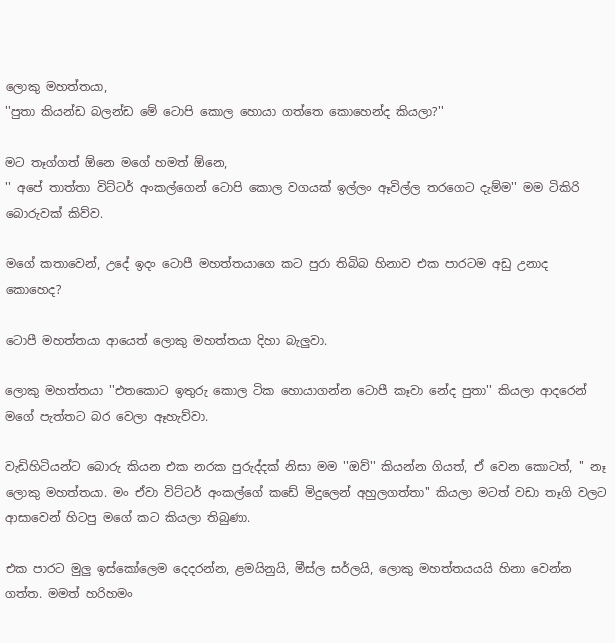ලොකු මහත්තයා,
''පුතා කියන්ඩ බලන්ඩ මේ ටොපි කොල හොයා ගත්තෙ කොහෙන්ද කියලා?''

මට තෑග්ගත් ඕනෙ මගේ හමත් ඕනෙ,
'' අපේ තාත්තා විට්ටර් අංකල්ගෙන් ටොපි කොල වගයක් ඉල්ලං ඈවිල්ල තරගෙට දැම්ම'' මම ටිකිරි බොරුවක් කිව්ව.

මගේ කතාවෙන්, උදේ ඉදං ටොපී මහත්තයාගෙ කට පුරා තිබිබ හිනාව එක පාරටම අඩු උනාද කොහෙද?

ටොපී මහත්තයා ආයෙත් ලොකු මහත්තයා දිහා බැලුවා.

ලොකු මහත්තයා ''එතකොට ඉතුරු කොල ටික හොයාගන්න ටොපී කෑවා නේද පුතා'' කියලා ආදරෙන් මගේ පැත්තට බර වෙලා ඈහැව්වා.

වැඩිහිටියන්ට බොරු කියන එක නරක පුරුද්දක් නිසා මම ''ඔව්'' කියන්න ගියත්, ඒ වෙන කොටත්, '' නෑ ලොකු මහත්තයා. මං ඒවා විට්ටර් අංකල්ගේ කඩේ මිදුලෙන් අහුලගත්තා'' කියලා මටත් වඩා තෑගි වලට ආසාවෙන් හිටපු මගේ කට කියලා තිබුණා.

එක පාරට මුලු ඉස්කෝලෙම දෙදරන්න, ළමයිනුයි, මීස්ල සර්ලයි, ලොකු මහත්තයයයි හිනා වෙන්න ගත්ත. මමත් හරිහමං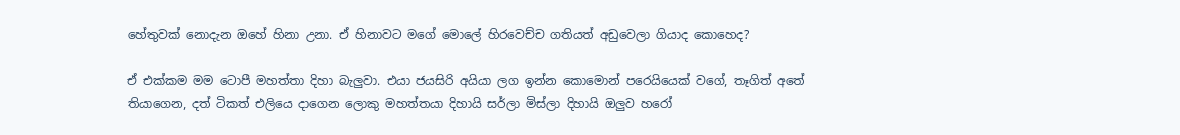හේතුවක් නොදැන ඔහේ හිනා උනා. ඒ හිනාවට මගේ මොලේ හිරවෙච්ච ගතියත් අඩුවෙලා ගියාද කොහෙද?

ඒ එක්කම මම ටොපී මහත්තා දිහා බැලුවා. එයා ජයසිරි අයියා ලග ඉන්න කොමොන් පරෙයියෙක් වගේ, තෑගිත් අතේ තියාගෙන, දත් ටිකත් එලියෙ දාගෙන ලොකු මහත්තයා දිහායි සර්ලා මිස්ලා දිහායි ඔලුව හරෝ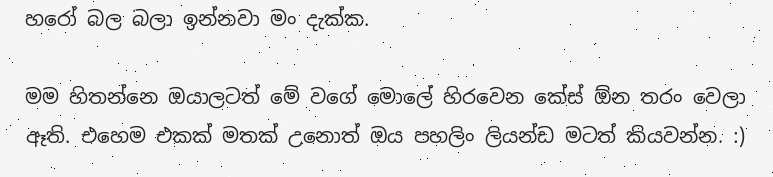හරෝ බල බලා ඉන්නවා මං දැක්ක.

මම හිතන්නෙ ඔයාලටත් මේ වගේ මොලේ හිරවෙන කේස් ඕන තරං වෙලා ඈති. එහෙම එකක් මතක් උනොත් ඔය පහලිං ලියන්ඩ මටත් කියවන්න. :)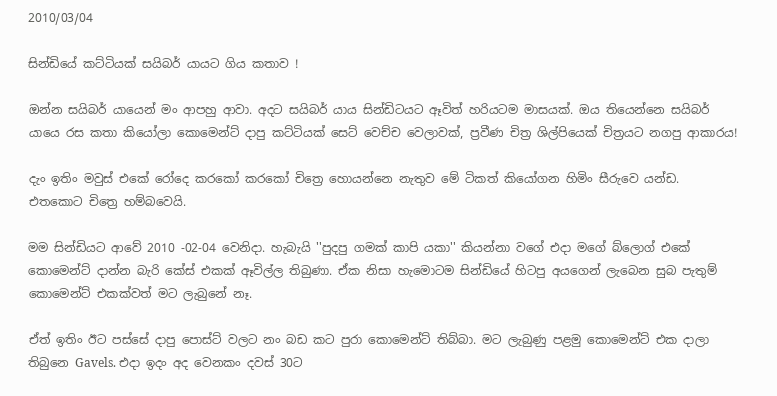2010/03/04

සින්ඩියේ කට්ටියක් සයිබර් යායට ගිය කතාව !

ඔන්න සයිබර් යායෙන් මං ආපහු ආවා. අදට සයිබර් යාය සින්ඩිටයට ඈවිත් හරියටම මාසයක්. ඔය තියෙන්නෙ සයිබර් යායෙ රස කතා කියෝලා කොමෙන්ට් දාපු කට්ටියක් සෙට් වෙච්ච වෙලාවක්, ප්‍රවීණ චිත්‍ර ශිල්පියෙක් චිත්‍රයට නගපු ආකාරය!

දැං ඉතිං මවුස් එකේ රෝදෙ කරකෝ කරකෝ චිත්‍රෙ හොයන්නෙ නැතුව මේ ටිකත් කියෝගන හිමිං සීරුවෙ යන්ඩ. එතකොට චිත්‍රෙ හම්බවෙයි.

මම සින්ඩියට ආවේ 2010 -02-04 වෙනිදා. හැබැයි ''පුදපු ගමක් කාපි යකා'' කියන්නා වගේ එදා මගේ බ්ලොග් එකේ කොමෙන්ට් දාන්න බැරි කේස් එකක් ඈවිල්ල තිබුණා. ඒක නිසා හැමොටම සින්ඩියේ හිටපු අයගෙන් ලැබෙන සුබ පැතුම් කොමෙන්ට් එකක්වත් මට ලැබුනේ නෑ.

ඒත් ඉතිං ඊට පස්සේ දාපු පොස්ට් වලට නං බඩ කට පුරා කොමෙන්ට් තිබ්බා. මට ලැබුණු පළමු කොමෙන්ට් එක දාලා තිබුනෙ Gavels. එදා ඉදං අද වෙනකං දවස් 30ට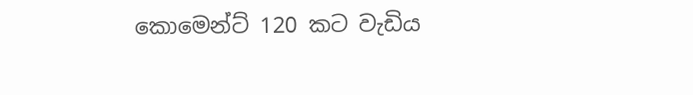කොමෙන්ට් 120 කට වැඩිය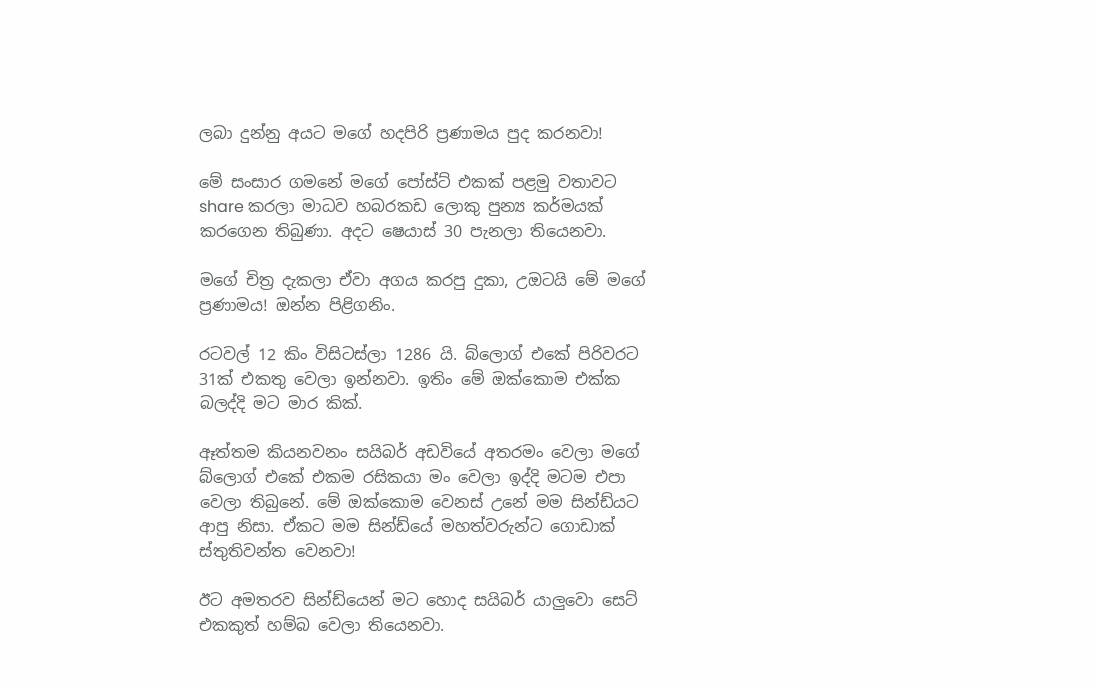ලබා දුන්නු අයට මගේ හදපිරි ප්‍රණාමය පුද කරනවා!

මේ සංසාර ගමනේ මගේ පෝස්ට් එකක් පළමු වතාවට share කරලා මාධව හබරකඩ ලොකු පුන්‍ය කර්මයක් කරගෙන තිබුණා. අදට ෂෙයාස් 30 පැනලා තියෙනවා.

මගේ චිත්‍ර දැකලා ඒවා අගය කරපු දුකා, උඔටයි මේ මගේ ප්‍රණාමය! ඔන්න පිළිගනිං.

රටවල් 12 කිං විසිටස්ලා 1286 යි. බ්ලොග් එකේ පිරිවරට 31ක් එකතු වෙලා ඉන්නවා. ඉතිං මේ ඔක්කොම එක්ක බලද්දි මට මාර කික්.

ඈත්තම කියනවනං සයිබර් අඩවියේ අතරමං වෙලා මගේ බ්ලොග් එකේ එකම රසිකයා මං වෙලා ඉද්දි මටම එපා වෙලා තිබුනේ. මේ ඔක්කොම වෙනස් උනේ මම සින්ඩ්යට ආපු නිසා. ඒකට මම සින්ඩ්යේ මහත්වරුන්ට ගොඩාක් ස්තුතිවන්ත වෙනවා!

ඊට අමතරව සින්ඩ්යෙන් මට හොද සයිබර් යාලුවො සෙට් එකකුත් හම්බ වෙලා තියෙනවා.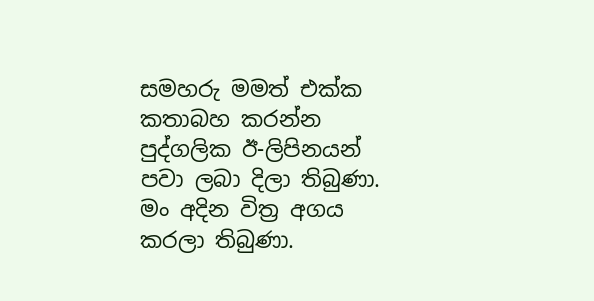සමහරු මමත් එක්ක කතාබහ කරන්න පුද්ගලික ඊ-ලිපිනයන් පවා ලබා දිලා තිබුණා. මං අදින විත්‍ර අගය කරලා තිබුණා.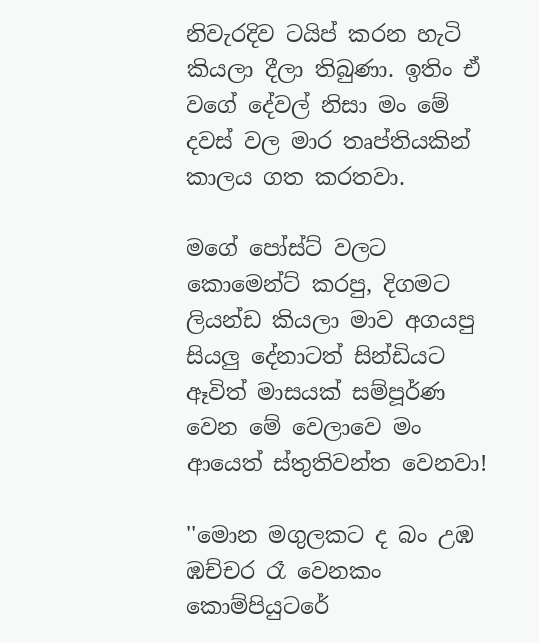නිවැරදිව ටයිප් කරන හැටි කියලා දීලා තිබුණා. ඉතිං ඒ වගේ දේවල් නිසා මං මේ දවස් වල මාර තෘප්තියකින් කාලය ගත කරතවා.

මගේ පෝස්ට් වලට කොමෙන්ට් කරපු, දිගමට ලියන්ඩ කියලා මාව අගයපු සියලු දේනාටත් සින්ඩියට ඈවිත් මාසයක් සම්පූර්ණ වෙන මේ වෙලාවෙ මං ආයෙත් ස්තුතිවන්ත වෙනවා!

''මොන මගුලකට ද බං උඹ ඹච්චර රෑ වෙනකං කොම්පියුටරේ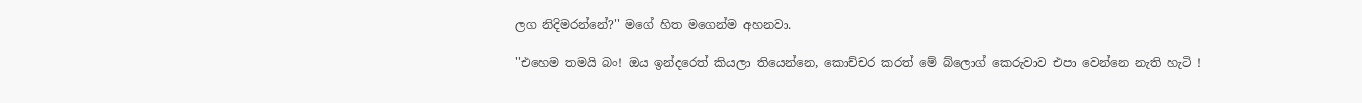ලග නිදිමරන්නේ?'' මගේ හිත මගෙන්ම අහනවා.

''එහෙම තමයි බං! ඔය ඉන්දරෙත් කියලා තියෙන්නෙ, කොච්චර කරත් මේ බ්ලොග් කෙරුවාව එපා වෙන්නෙ නැති හැටි !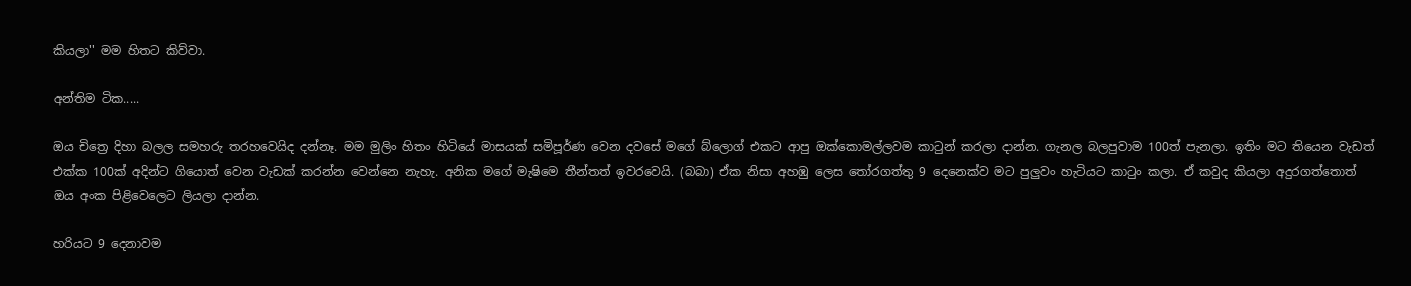කියලා'' මම හිතට කිව්වා.

අන්තිම ටික.....

ඔය චිත්‍රෙ දිහා බලල සමහරු තරහවෙයිද දන්නෑ. මම මුලිං හිතං හිටියේ මාසයක් සමිපූර්ණ වෙන දවසේ මගේ බ්ලොග් එකට ආපු ඔක්කොමල්ලවම කාටුන් කරලා දාන්න. ගැනල බලපුවාම 100ත් පැනලා. ඉතිං මට තියෙන වැඩත් එක්ක 100ක් අදින්ට ගියොත් වෙන වැඩක් කරන්න වෙන්නෙ නැහැ. අනික මගේ මැෂිමෙ තීන්තත් ඉවරවෙයි. (බබා) ඒක නිසා අහඹු ලෙස තෝරගත්තු 9 දෙනෙක්ව මට පුලුවං හැටියට කාටුං කලා. ඒ කවුද කියලා අදුරගත්තොත් ඔය අංක පිළිවෙලෙට ලියලා දාන්න.

හරියට 9 දෙනාවම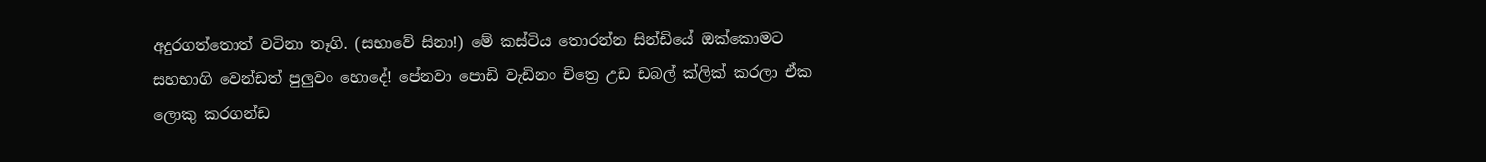අදුරගත්තොත් වටිනා තෑගි. (සභාවේ සිනා!) මේ කස්ටිය තොරන්න සින්ඩියේ ඔක්කොමට සහභාගි වෙන්ඩත් පුලුවං හොදේ! පේනවා පොඩි වැඩිනං චිත්‍රෙ උඩ ඩබල් ක්ලික් කරලා ඒක ලොකු කරගන්ඩ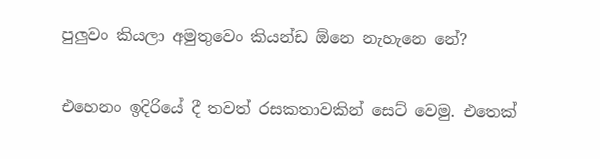පුලුවං කියලා අමුතුවෙං කියන්ඩ ඕනෙ නැහැනෙ නේ?

එහෙනං ඉදිරියේ දී තවත් රසකතාවකින් සෙට් වෙමු. එතෙක්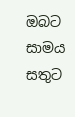ඔබට සාමය සතුට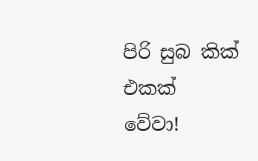පිරි සුබ කික් එකක් වේවා!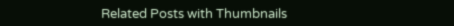Related Posts with Thumbnails